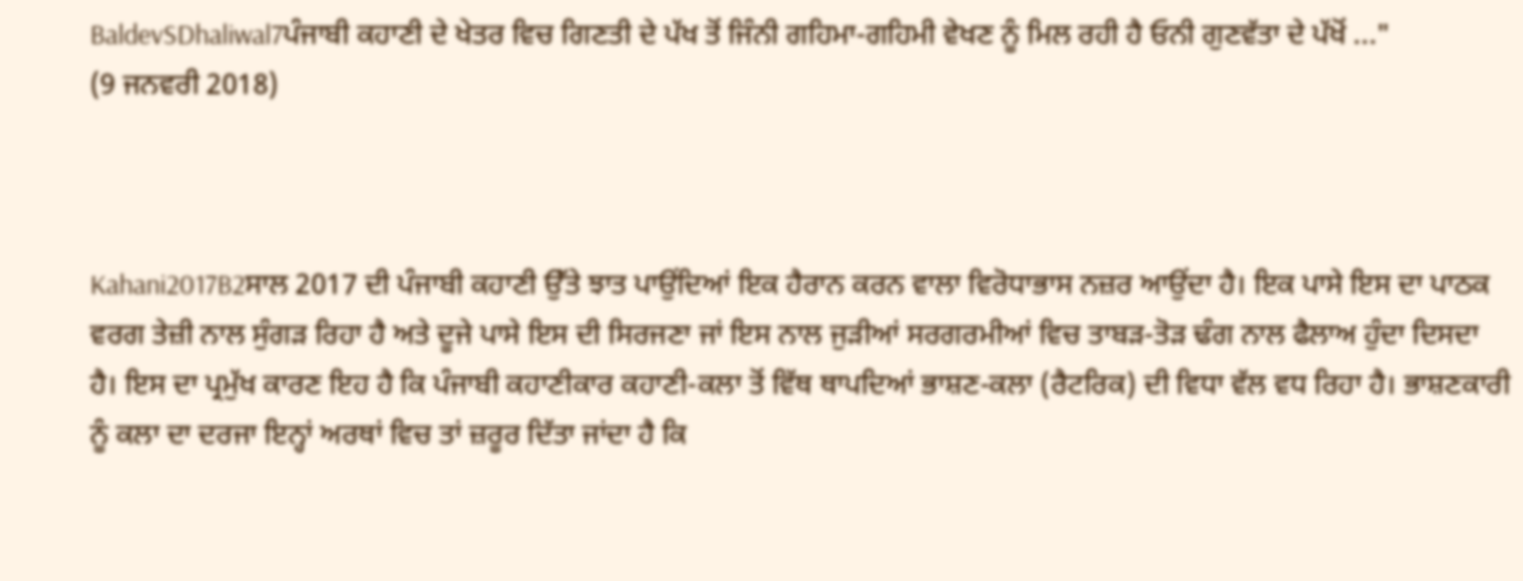BaldevSDhaliwal7ਪੰਜਾਬੀ ਕਹਾਣੀ ਦੇ ਖੇਤਰ ਵਿਚ ਗਿਣਤੀ ਦੇ ਪੱਖ ਤੋਂ ਜਿੰਨੀ ਗਹਿਮਾ-ਗਹਿਮੀ ਵੇਖਣ ਨੂੰ ਮਿਲ ਰਹੀ ਹੈ ਓਨੀ ਗੁਣਵੱਤਾ ਦੇ ਪੱਖੋਂ ..."
(9 ਜਨਵਰੀ 2018)



Kahani2017B2ਸਾਲ 2017 ਦੀ ਪੰਜਾਬੀ ਕਹਾਣੀ ਉੱਤੇ ਝਾਤ ਪਾਉਂਦਿਆਂ ਇਕ ਹੈਰਾਨ ਕਰਨ ਵਾਲਾ ਵਿਰੋਧਾਭਾਸ ਨਜ਼ਰ ਆਉਂਦਾ ਹੈ। ਇਕ ਪਾਸੇ ਇਸ ਦਾ ਪਾਠਕ ਵਰਗ ਤੇਜ਼ੀ ਨਾਲ ਸੁੰਗੜ ਰਿਹਾ ਹੈ ਅਤੇ ਦੂਜੇ ਪਾਸੇ ਇਸ ਦੀ ਸਿਰਜਣਾ ਜਾਂ ਇਸ ਨਾਲ ਜੁੜੀਆਂ ਸਰਗਰਮੀਆਂ ਵਿਚ ਤਾਬੜ-ਤੋੜ ਢੰਗ ਨਾਲ ਫੈਲਾਅ ਹੁੰਦਾ ਦਿਸਦਾ ਹੈ। ਇਸ ਦਾ ਪ੍ਰਮੁੱਖ ਕਾਰਣ ਇਹ ਹੈ ਕਿ ਪੰਜਾਬੀ ਕਹਾਣੀਕਾਰ ਕਹਾਣੀ-ਕਲਾ ਤੋਂ ਵਿੱਥ ਥਾਪਦਿਆਂ ਭਾਸ਼ਣ-ਕਲਾ (ਰੈਟਰਿਕ) ਦੀ ਵਿਧਾ ਵੱਲ ਵਧ ਰਿਹਾ ਹੈ। ਭਾਸ਼ਣਕਾਰੀ ਨੂੰ ਕਲਾ ਦਾ ਦਰਜਾ ਇਨ੍ਹਾਂ ਅਰਥਾਂ ਵਿਚ ਤਾਂ ਜ਼ਰੂਰ ਦਿੱਤਾ ਜਾਂਦਾ ਹੈ ਕਿ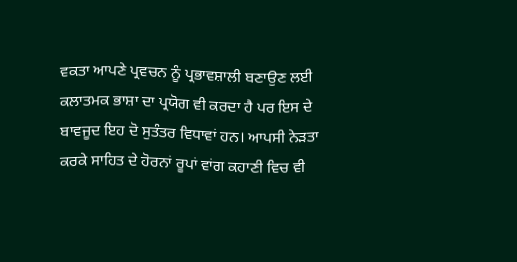ਵਕਤਾ ਆਪਣੇ ਪ੍ਰਵਚਨ ਨੂੰ ਪ੍ਰਭਾਵਸ਼ਾਲੀ ਬਣਾਉਣ ਲਈ ਕਲਾਤਮਕ ਭਾਸ਼ਾ ਦਾ ਪ੍ਰਯੋਗ ਵੀ ਕਰਦਾ ਹੈ ਪਰ ਇਸ ਦੇ ਬਾਵਜੂਦ ਇਹ ਦੋ ਸੁਤੰਤਰ ਵਿਧਾਵਾਂ ਹਨ। ਆਪਸੀ ਨੇੜਤਾ ਕਰਕੇ ਸਾਹਿਤ ਦੇ ਹੋਰਨਾਂ ਰੂਪਾਂ ਵਾਂਗ ਕਹਾਣੀ ਵਿਚ ਵੀ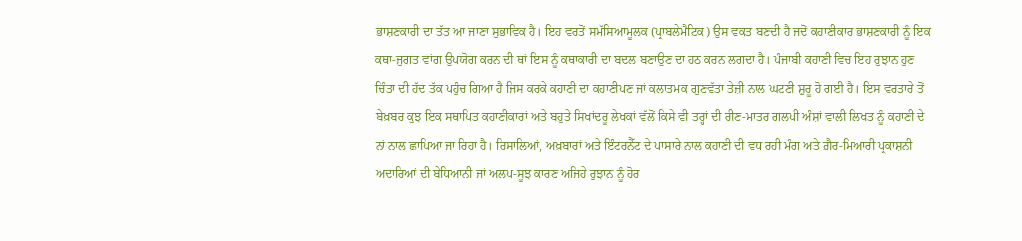ਭਾਸ਼ਣਕਾਰੀ ਦਾ ਤੱਤ ਆ ਜਾਣਾ ਸੁਭਾਵਿਕ ਹੈ। ਇਹ ਵਰਤੋਂ ਸਮੱਸਿਆਮੂਲਕ (ਪ੍ਰਾਬਲੇਮੈਟਿਕ) ਉਸ ਵਕਤ ਬਣਦੀ ਹੈ ਜਦੋਂ ਕਹਾਣੀਕਾਰ ਭਾਸ਼ਣਕਾਰੀ ਨੂੰ ਇਕ ਕਥਾ-ਜੁਗਤ ਵਾਂਗ ਉਪਯੋਗ ਕਰਨ ਦੀ ਥਾਂ ਇਸ ਨੂੰ ਕਥਾਕਾਰੀ ਦਾ ਬਦਲ ਬਣਾਉਣ ਦਾ ਹਠ ਕਰਨ ਲਗਦਾ ਹੈ। ਪੰਜਾਬੀ ਕਹਾਣੀ ਵਿਚ ਇਹ ਰੁਝਾਨ ਹੁਣ ਚਿੰਤਾ ਦੀ ਹੱਦ ਤੱਕ ਪਹੁੰਚ ਗਿਆ ਹੈ ਜਿਸ ਕਰਕੇ ਕਹਾਣੀ ਦਾ ਕਹਾਣੀਪਣ ਜਾਂ ਕਲਾਤਮਕ ਗੁਣਵੱਤਾ ਤੇਜ਼ੀ ਨਾਲ ਘਟਣੀ ਸ਼ੁਰੂ ਹੋ ਗਈ ਹੈ। ਇਸ ਵਰਤਾਰੇ ਤੋਂ ਬੇਖ਼ਬਰ ਕੁਝ ਇਕ ਸਥਾਪਿਤ ਕਹਾਣੀਕਾਰਾਂ ਅਤੇ ਬਹੁਤੇ ਸਿਖਾਂਦਰੂ ਲੇਖਕਾਂ ਵੱਲੋਂ ਕਿਸੇ ਵੀ ਤਰ੍ਹਾਂ ਦੀ ਰੀਣ-ਮਾਤਰ ਗਲਪੀ ਅੰਸ਼ਾਂ ਵਾਲੀ ਲਿਖਤ ਨੂੰ ਕਹਾਣੀ ਦੇ ਨਾਂ ਨਾਲ ਛਾਪਿਆ ਜਾ ਰਿਹਾ ਹੈ। ਰਿਸਾਲਿਆਂ, ਅਖ਼ਬਾਰਾਂ ਅਤੇ ਇੰਟਰਨੈੱਟ ਦੇ ਪਾਸਾਰੇ ਨਾਲ ਕਹਾਣੀ ਦੀ ਵਧ ਰਹੀ ਮੰਗ ਅਤੇ ਗ਼ੈਰ-ਮਿਆਰੀ ਪ੍ਰਕਾਸ਼ਨੀ ਅਦਾਰਿਆਂ ਦੀ ਬੇਧਿਆਨੀ ਜਾਂ ਅਲਪ-ਸੂਝ ਕਾਰਣ ਅਜਿਹੇ ਰੁਝਾਨ ਨੂੰ ਹੋਰ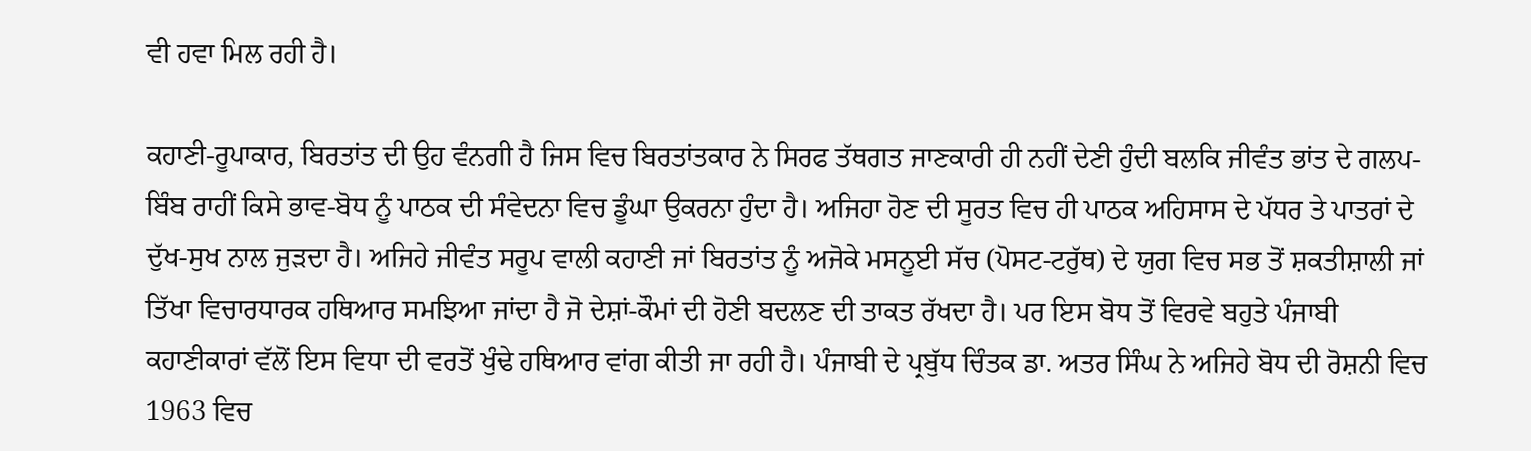ਵੀ ਹਵਾ ਮਿਲ ਰਹੀ ਹੈ।

ਕਹਾਣੀ-ਰੂਪਾਕਾਰ, ਬਿਰਤਾਂਤ ਦੀ ਉਹ ਵੰਨਗੀ ਹੈ ਜਿਸ ਵਿਚ ਬਿਰਤਾਂਤਕਾਰ ਨੇ ਸਿਰਫ ਤੱਥਗਤ ਜਾਣਕਾਰੀ ਹੀ ਨਹੀਂ ਦੇਣੀ ਹੁੰਦੀ ਬਲਕਿ ਜੀਵੰਤ ਭਾਂਤ ਦੇ ਗਲਪ-ਬਿੰਬ ਰਾਹੀਂ ਕਿਸੇ ਭਾਵ-ਬੋਧ ਨੂੰ ਪਾਠਕ ਦੀ ਸੰਵੇਦਨਾ ਵਿਚ ਡੂੰਘਾ ਉਕਰਨਾ ਹੁੰਦਾ ਹੈ। ਅਜਿਹਾ ਹੋਣ ਦੀ ਸੂਰਤ ਵਿਚ ਹੀ ਪਾਠਕ ਅਹਿਸਾਸ ਦੇ ਪੱਧਰ ਤੇ ਪਾਤਰਾਂ ਦੇ ਦੁੱਖ-ਸੁਖ ਨਾਲ ਜੁੜਦਾ ਹੈ। ਅਜਿਹੇ ਜੀਵੰਤ ਸਰੂਪ ਵਾਲੀ ਕਹਾਣੀ ਜਾਂ ਬਿਰਤਾਂਤ ਨੂੰ ਅਜੋਕੇ ਮਸਨੂਈ ਸੱਚ (ਪੋਸਟ-ਟਰੁੱਥ) ਦੇ ਯੁਗ ਵਿਚ ਸਭ ਤੋਂ ਸ਼ਕਤੀਸ਼ਾਲੀ ਜਾਂ ਤਿੱਖਾ ਵਿਚਾਰਧਾਰਕ ਹਥਿਆਰ ਸਮਝਿਆ ਜਾਂਦਾ ਹੈ ਜੋ ਦੇਸ਼ਾਂ-ਕੌਮਾਂ ਦੀ ਹੋਣੀ ਬਦਲਣ ਦੀ ਤਾਕਤ ਰੱਖਦਾ ਹੈ। ਪਰ ਇਸ ਬੋਧ ਤੋਂ ਵਿਰਵੇ ਬਹੁਤੇ ਪੰਜਾਬੀ ਕਹਾਣੀਕਾਰਾਂ ਵੱਲੋਂ ਇਸ ਵਿਧਾ ਦੀ ਵਰਤੋਂ ਖੁੰਢੇ ਹਥਿਆਰ ਵਾਂਗ ਕੀਤੀ ਜਾ ਰਹੀ ਹੈ। ਪੰਜਾਬੀ ਦੇ ਪ੍ਰਬੁੱਧ ਚਿੰਤਕ ਡਾ. ਅਤਰ ਸਿੰਘ ਨੇ ਅਜਿਹੇ ਬੋਧ ਦੀ ਰੋਸ਼ਨੀ ਵਿਚ 1963 ਵਿਚ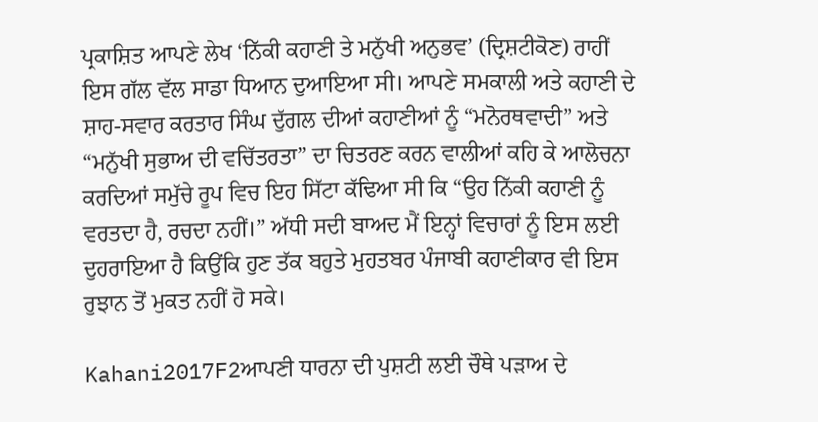ਪ੍ਰਕਾਸ਼ਿਤ ਆਪਣੇ ਲੇਖ ‘ਨਿੱਕੀ ਕਹਾਣੀ ਤੇ ਮਨੁੱਖੀ ਅਨੁਭਵ’ (ਦ੍ਰਿਸ਼ਟੀਕੋਣ) ਰਾਹੀਂ ਇਸ ਗੱਲ ਵੱਲ ਸਾਡਾ ਧਿਆਨ ਦੁਆਇਆ ਸੀ। ਆਪਣੇ ਸਮਕਾਲੀ ਅਤੇ ਕਹਾਣੀ ਦੇ ਸ਼ਾਹ-ਸਵਾਰ ਕਰਤਾਰ ਸਿੰਘ ਦੁੱਗਲ ਦੀਆਂ ਕਹਾਣੀਆਂ ਨੂੰ “ਮਨੋਰਥਵਾਦੀ” ਅਤੇ “ਮਨੁੱਖੀ ਸੁਭਾਅ ਦੀ ਵਚਿੱਤਰਤਾ” ਦਾ ਚਿਤਰਣ ਕਰਨ ਵਾਲੀਆਂ ਕਹਿ ਕੇ ਆਲੋਚਨਾ ਕਰਦਿਆਂ ਸਮੁੱਚੇ ਰੂਪ ਵਿਚ ਇਹ ਸਿੱਟਾ ਕੱਢਿਆ ਸੀ ਕਿ “ਉਹ ਨਿੱਕੀ ਕਹਾਣੀ ਨੂੰ ਵਰਤਦਾ ਹੈ, ਰਚਦਾ ਨਹੀਂ।” ਅੱਧੀ ਸਦੀ ਬਾਅਦ ਮੈਂ ਇਨ੍ਹਾਂ ਵਿਚਾਰਾਂ ਨੂੰ ਇਸ ਲਈ ਦੁਹਰਾਇਆ ਹੈ ਕਿਉਂਕਿ ਹੁਣ ਤੱਕ ਬਹੁਤੇ ਮੁਹਤਬਰ ਪੰਜਾਬੀ ਕਹਾਣੀਕਾਰ ਵੀ ਇਸ ਰੁਝਾਨ ਤੋਂ ਮੁਕਤ ਨਹੀਂ ਹੋ ਸਕੇ।

Kahani2017F2ਆਪਣੀ ਧਾਰਨਾ ਦੀ ਪੁਸ਼ਟੀ ਲਈ ਚੌਥੇ ਪੜਾਅ ਦੇ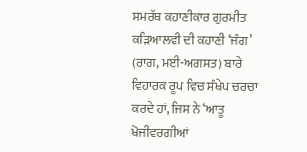ਸਮਰੱਥ ਕਹਾਣੀਕਾਰ ਗੁਰਮੀਤ ਕੜਿਆਲਵੀ ਦੀ ਕਹਾਣੀ ‘ਜੰਗ’ (ਰਾਗ, ਮਈ-ਅਗਸਤ) ਬਾਰੇ ਵਿਹਾਰਕ ਰੂਪ ਵਿਚ ਸੰਖੇਪ ਚਰਚਾ ਕਰਦੇ ਹਾਂ, ਜਿਸ ਨੇ ‘ਆਤੂ ਖੋਜੀਵਰਗੀਆਂ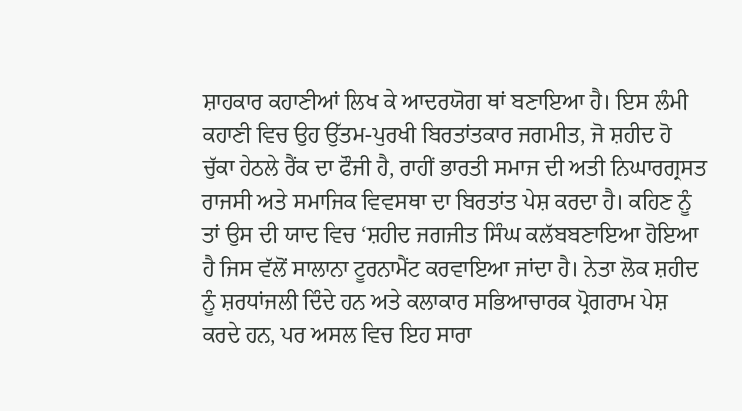ਸ਼ਾਹਕਾਰ ਕਹਾਣੀਆਂ ਲਿਖ ਕੇ ਆਦਰਯੋਗ ਥਾਂ ਬਣਾਇਆ ਹੈ। ਇਸ ਲੰਮੀ ਕਹਾਣੀ ਵਿਚ ਉਹ ਉੱਤਮ-ਪੁਰਖੀ ਬਿਰਤਾਂਤਕਾਰ ਜਗਮੀਤ, ਜੋ ਸ਼ਹੀਦ ਹੋ ਚੁੱਕਾ ਹੇਠਲੇ ਰੈਂਕ ਦਾ ਫੌਜੀ ਹੈ, ਰਾਹੀਂ ਭਾਰਤੀ ਸਮਾਜ ਦੀ ਅਤੀ ਨਿਘਾਰਗ੍ਰਸਤ ਰਾਜਸੀ ਅਤੇ ਸਮਾਜਿਕ ਵਿਵਸਥਾ ਦਾ ਬਿਰਤਾਂਤ ਪੇਸ਼ ਕਰਦਾ ਹੈ। ਕਹਿਣ ਨੂੰ ਤਾਂ ਉਸ ਦੀ ਯਾਦ ਵਿਚ ‘ਸ਼ਹੀਦ ਜਗਜੀਤ ਸਿੰਘ ਕਲੱਬਬਣਾਇਆ ਹੋਇਆ ਹੈ ਜਿਸ ਵੱਲੋਂ ਸਾਲਾਨਾ ਟੂਰਨਾਮੈਂਟ ਕਰਵਾਇਆ ਜਾਂਦਾ ਹੈ। ਨੇਤਾ ਲੋਕ ਸ਼ਹੀਦ ਨੂੰ ਸ਼ਰਧਾਂਜਲੀ ਦਿੰਦੇ ਹਨ ਅਤੇ ਕਲਾਕਾਰ ਸਭਿਆਚਾਰਕ ਪ੍ਰੋਗਰਾਮ ਪੇਸ਼ ਕਰਦੇ ਹਨ, ਪਰ ਅਸਲ ਵਿਚ ਇਹ ਸਾਰਾ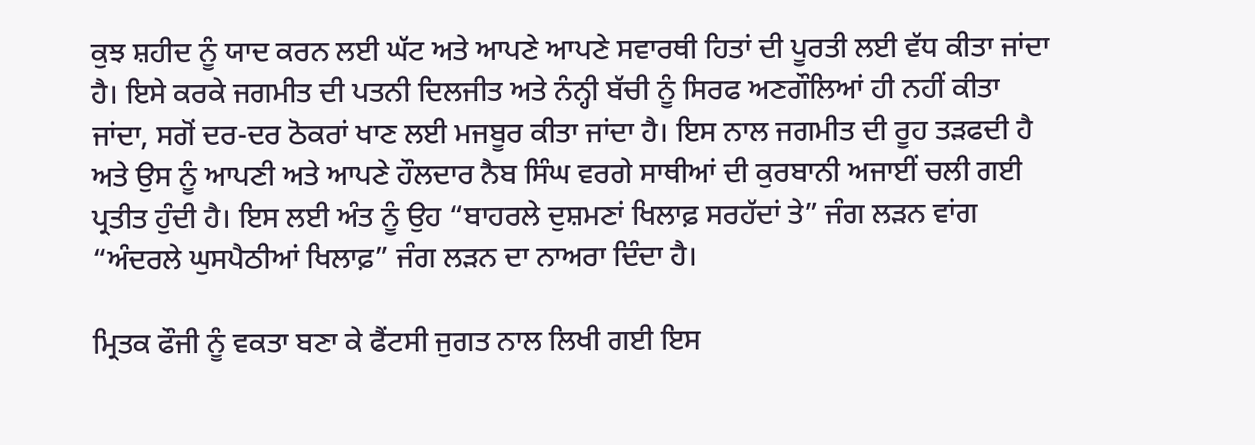ਕੁਝ ਸ਼ਹੀਦ ਨੂੰ ਯਾਦ ਕਰਨ ਲਈ ਘੱਟ ਅਤੇ ਆਪਣੇ ਆਪਣੇ ਸਵਾਰਥੀ ਹਿਤਾਂ ਦੀ ਪੂਰਤੀ ਲਈ ਵੱਧ ਕੀਤਾ ਜਾਂਦਾ ਹੈ। ਇਸੇ ਕਰਕੇ ਜਗਮੀਤ ਦੀ ਪਤਨੀ ਦਿਲਜੀਤ ਅਤੇ ਨੰਨ੍ਹੀ ਬੱਚੀ ਨੂੰ ਸਿਰਫ ਅਣਗੌਲਿਆਂ ਹੀ ਨਹੀਂ ਕੀਤਾ ਜਾਂਦਾ, ਸਗੋਂ ਦਰ-ਦਰ ਠੋਕਰਾਂ ਖਾਣ ਲਈ ਮਜਬੂਰ ਕੀਤਾ ਜਾਂਦਾ ਹੈ। ਇਸ ਨਾਲ ਜਗਮੀਤ ਦੀ ਰੂਹ ਤੜਫਦੀ ਹੈ ਅਤੇ ਉਸ ਨੂੰ ਆਪਣੀ ਅਤੇ ਆਪਣੇ ਹੌਲਦਾਰ ਨੈਬ ਸਿੰਘ ਵਰਗੇ ਸਾਥੀਆਂ ਦੀ ਕੁਰਬਾਨੀ ਅਜਾਈਂ ਚਲੀ ਗਈ ਪ੍ਰਤੀਤ ਹੁੰਦੀ ਹੈ। ਇਸ ਲਈ ਅੰਤ ਨੂੰ ਉਹ “ਬਾਹਰਲੇ ਦੁਸ਼ਮਣਾਂ ਖਿਲਾਫ਼ ਸਰਹੱਦਾਂ ਤੇ” ਜੰਗ ਲੜਨ ਵਾਂਗ “ਅੰਦਰਲੇ ਘੁਸਪੈਠੀਆਂ ਖਿਲਾਫ਼” ਜੰਗ ਲੜਨ ਦਾ ਨਾਅਰਾ ਦਿੰਦਾ ਹੈ।

ਮ੍ਰਿਤਕ ਫੌਜੀ ਨੂੰ ਵਕਤਾ ਬਣਾ ਕੇ ਫੈਂਟਸੀ ਜੁਗਤ ਨਾਲ ਲਿਖੀ ਗਈ ਇਸ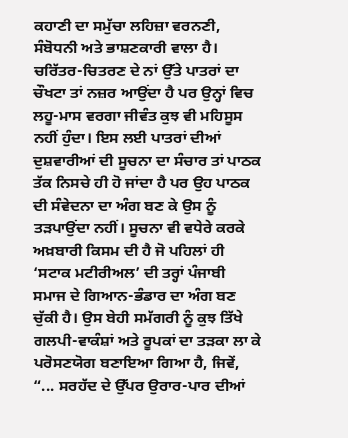ਕਹਾਣੀ ਦਾ ਸਮੁੱਚਾ ਲਹਿਜ਼ਾ ਵਰਨਣੀ, ਸੰਬੋਧਨੀ ਅਤੇ ਭਾਸ਼ਣਕਾਰੀ ਵਾਲਾ ਹੈ। ਚਰਿੱਤਰ-ਚਿਤਰਣ ਦੇ ਨਾਂ ਉੱਤੇ ਪਾਤਰਾਂ ਦਾ ਚੌਖਟਾ ਤਾਂ ਨਜ਼ਰ ਆਉਂਦਾ ਹੈ ਪਰ ਉਨ੍ਹਾਂ ਵਿਚ ਲਹੂ-ਮਾਸ ਵਰਗਾ ਜੀਵੰਤ ਕੁਝ ਵੀ ਮਹਿਸੂਸ ਨਹੀਂ ਹੁੰਦਾ। ਇਸ ਲਈ ਪਾਤਰਾਂ ਦੀਆਂ ਦੁਸ਼ਵਾਰੀਆਂ ਦੀ ਸੂਚਨਾ ਦਾ ਸੰਚਾਰ ਤਾਂ ਪਾਠਕ ਤੱਕ ਨਿਸਚੇ ਹੀ ਹੋ ਜਾਂਦਾ ਹੈ ਪਰ ਉਹ ਪਾਠਕ ਦੀ ਸੰਵੇਦਨਾ ਦਾ ਅੰਗ ਬਣ ਕੇ ਉਸ ਨੂੰ ਤੜਪਾਉਂਦਾ ਨਹੀਂ। ਸੂਚਨਾ ਵੀ ਵਧੇਰੇ ਕਰਕੇ ਅਖ਼ਬਾਰੀ ਕਿਸਮ ਦੀ ਹੈ ਜੋ ਪਹਿਲਾਂ ਹੀ ‘ਸਟਾਕ ਮਟੀਰੀਅਲ’ ਦੀ ਤਰ੍ਹਾਂ ਪੰਜਾਬੀ ਸਮਾਜ ਦੇ ਗਿਆਨ-ਭੰਡਾਰ ਦਾ ਅੰਗ ਬਣ ਚੁੱਕੀ ਹੈ। ਉਸ ਬੇਹੀ ਸਮੱਗਰੀ ਨੂੰ ਕੁਝ ਤਿੱਖੇ ਗਲਪੀ-ਵਾਕੰਸ਼ਾਂ ਅਤੇ ਰੂਪਕਾਂ ਦਾ ਤੜਕਾ ਲਾ ਕੇ ਪਰੋਸਣਯੋਗ ਬਣਾਇਆ ਗਿਆ ਹੈ, ਜਿਵੇਂ, “... ਸਰਹੱਦ ਦੇ ਉੱਪਰ ਉਰਾਰ-ਪਾਰ ਦੀਆਂ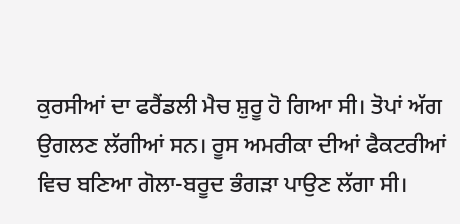ਕੁਰਸੀਆਂ ਦਾ ਫਰੈਂਡਲੀ ਮੈਚ ਸ਼ੁਰੂ ਹੋ ਗਿਆ ਸੀ। ਤੋਪਾਂ ਅੱਗ ਉਗਲਣ ਲੱਗੀਆਂ ਸਨ। ਰੂਸ ਅਮਰੀਕਾ ਦੀਆਂ ਫੈਕਟਰੀਆਂ ਵਿਚ ਬਣਿਆ ਗੋਲਾ-ਬਰੂਦ ਭੰਗੜਾ ਪਾਉਣ ਲੱਗਾ ਸੀ।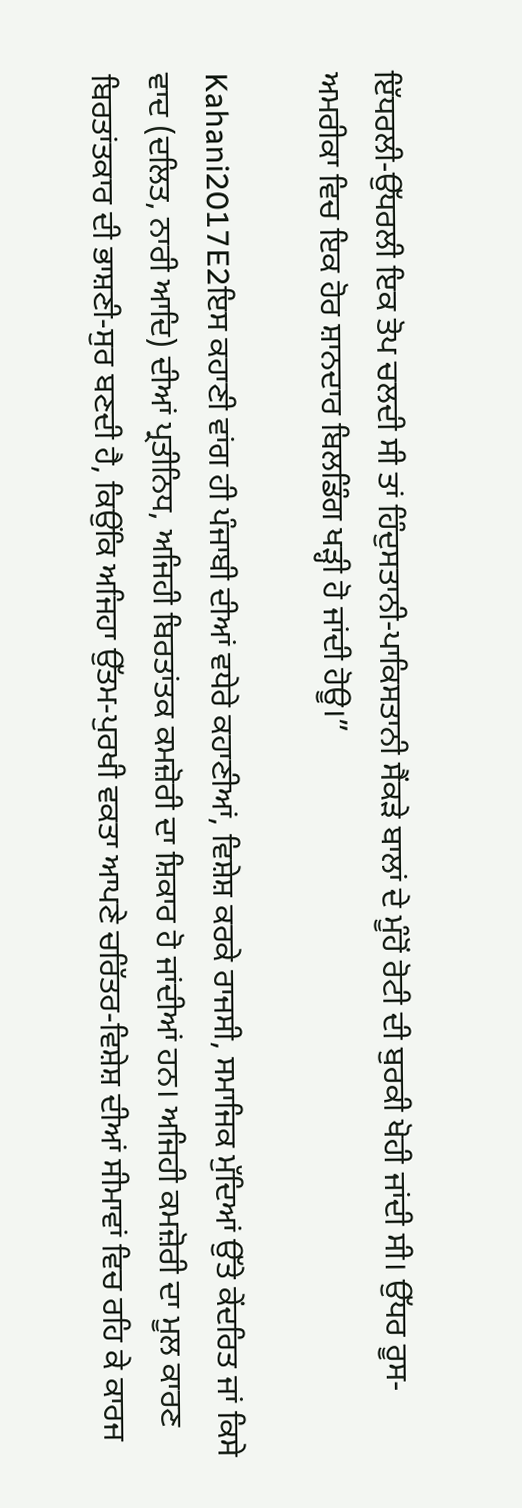ਇੱਧਰਲੀ-ਉੱਧਰਲੀ ਇਕ ਤੋਪ ਚਲਦੀ ਸੀ ਤਾਂ ਹਿੰਦੁਸਤਾਨੀ-ਪਾਕਿਸਤਾਨੀ ਸੈਂਕੜੇ ਬਾਲਾਂ ਦੇ ਮੂੰਹੋਂ ਰੋਟੀ ਦੀ ਬੁਰਕੀ ਖੋਹੀ ਜਾਂਦੀ ਸੀ। ਉੱਧਰ ਰੂਸ-ਅਮਰੀਕਾ ਵਿਚ ਇਕ ਹੋਰ ਸ਼ਾਨਦਾਰ ਬਿਲਡਿੰਗ ਖੜ੍ਹੀ ਹੋ ਜਾਂਦੀ ਹੋਊ।”

Kahani2017E2ਇਸ ਕਹਾਣੀ ਵਾਂਗ ਹੀ ਪੰਜਾਬੀ ਦੀਆਂ ਵਧੇਰੇ ਕਹਾਣੀਆਂ, ਵਿਸ਼ੇਸ਼ ਕਰਕੇ ਰਾਜਸੀ, ਸਮਾਜਿਕ ਮੁੱਦਿਆਂ ਉੱਤੇ ਕੇਂਦਰਿਤ ਜਾਂ ਕਿਸੇ ਵਾਦ (ਦਲਿਤ, ਨਾਰੀ ਆਦਿ) ਦੀਆਂ ਪ੍ਰਤੀਨਿਧ, ਅਜਿਹੀ ਬਿਰਤਾਂਤਕ ਕਮਜ਼ੋਰੀ ਦਾ ਸ਼ਿਕਾਰ ਹੋ ਜਾਂਦੀਆਂ ਹਨ। ਅਜਿਹੀ ਕਮਜ਼ੋਰੀ ਦਾ ਮੂਲ ਕਾਰਣ ਬਿਰਤਾਂਤਕਾਰ ਦੀ ਭਾਸ਼ਣੀ-ਸੁਰ ਬਣਦੀ ਹੈ, ਕਿਉਂਕਿ ਅਜਿਹਾ ਉੱਤਮ-ਪੁਰਖੀ ਵਕਤਾ ਆਪਣੇ ਚਰਿੱਤਰ-ਵਿਸ਼ੇਸ਼ ਦੀਆਂ ਸੀਮਾਵਾਂ ਵਿਚ ਰਹਿ ਕੇ ਕਾਰਜ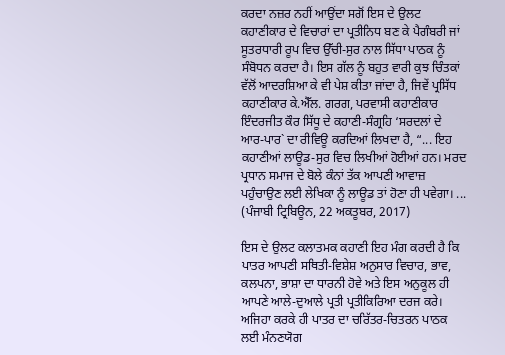ਕਰਦਾ ਨਜ਼ਰ ਨਹੀਂ ਆਉਂਦਾ ਸਗੋਂ ਇਸ ਦੇ ਉਲਟ ਕਹਾਣੀਕਾਰ ਦੇ ਵਿਚਾਰਾਂ ਦਾ ਪ੍ਰਤੀਨਿਧ ਬਣ ਕੇ ਪੈਗੰਬਰੀ ਜਾਂ ਸੂਤਰਧਾਰੀ ਰੂਪ ਵਿਚ ਉੱਚੀ-ਸੁਰ ਨਾਲ ਸਿੱਧਾ ਪਾਠਕ ਨੂੰ ਸੰਬੋਧਨ ਕਰਦਾ ਹੈ। ਇਸ ਗੱਲ ਨੂੰ ਬਹੁਤ ਵਾਰੀ ਕੁਝ ਚਿੰਤਕਾਂ ਵੱਲੋਂ ਆਦਰਸ਼ਿਆ ਕੇ ਵੀ ਪੇਸ਼ ਕੀਤਾ ਜਾਂਦਾ ਹੈ, ਜਿਵੇਂ ਪ੍ਰਸਿੱਧ ਕਹਾਣੀਕਾਰ ਕੇ.ਐੱਲ. ਗਰਗ, ਪਰਵਾਸੀ ਕਹਾਣੀਕਾਰ ਇੰਦਰਜੀਤ ਕੌਰ ਸਿੱਧੂ ਦੇ ਕਹਾਣੀ-ਸੰਗ੍ਰਹਿ ‘ਸਰਦਲਾਂ ਦੇ ਆਰ-ਪਾਰ` ਦਾ ਰੀਵਿਊ ਕਰਦਿਆਂ ਲਿਖਦਾ ਹੈ, “... ਇਹ ਕਹਾਣੀਆਂ ਲਾਊਡ-ਸੁਰ ਵਿਚ ਲਿਖੀਆਂ ਹੋਈਆਂ ਹਨ। ਮਰਦ ਪ੍ਰਧਾਨ ਸਮਾਜ ਦੇ ਬੋਲੇ ਕੰਨਾਂ ਤੱਕ ਆਪਣੀ ਆਵਾਜ਼ ਪਹੁੰਚਾਉਣ ਲਈ ਲੇਖਿਕਾ ਨੂੰ ਲਾਊਡ ਤਾਂ ਹੋਣਾ ਹੀ ਪਵੇਗਾ। ... (ਪੰਜਾਬੀ ਟ੍ਰਿਬਿਊਨ, 22 ਅਕਤੂਬਰ, 2017)

ਇਸ ਦੇ ਉਲਟ ਕਲਾਤਮਕ ਕਹਾਣੀ ਇਹ ਮੰਗ ਕਰਦੀ ਹੈ ਕਿ ਪਾਤਰ ਆਪਣੀ ਸਥਿਤੀ-ਵਿਸ਼ੇਸ਼ ਅਨੁਸਾਰ ਵਿਚਾਰ, ਭਾਵ, ਕਲਪਨਾ, ਭਾਸ਼ਾ ਦਾ ਧਾਰਨੀ ਹੋਵੇ ਅਤੇ ਇਸ ਅਨੁਕੂਲ ਹੀ ਆਪਣੇ ਆਲੇ-ਦੁਆਲੇ ਪ੍ਰਤੀ ਪ੍ਰਤੀਕਿਰਿਆ ਦਰਜ ਕਰੇ। ਅਜਿਹਾ ਕਰਕੇ ਹੀ ਪਾਤਰ ਦਾ ਚਰਿੱਤਰ-ਚਿਤਰਨ ਪਾਠਕ ਲਈ ਮੰਨਣਯੋਗ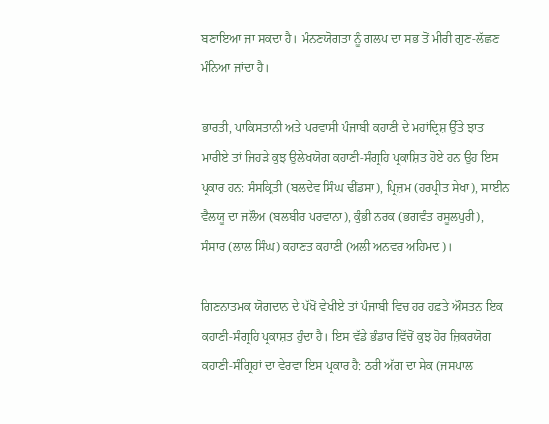ਬਣਾਇਆ ਜਾ ਸਕਦਾ ਹੈ। ਮੰਨਣਯੋਗਤਾ ਨੂੰ ਗਲਪ ਦਾ ਸਭ ਤੋਂ ਮੀਰੀ ਗੁਣ-ਲੱਛਣ ਮੰਨਿਆ ਜਾਂਦਾ ਹੈ।

ਭਾਰਤੀ, ਪਾਕਿਸਤਾਨੀ ਅਤੇ ਪਰਵਾਸੀ ਪੰਜਾਬੀ ਕਹਾਣੀ ਦੇ ਮਹਾਂਦ੍ਰਿਸ਼ ਉੱਤੇ ਝਾਤ ਮਾਰੀਏ ਤਾਂ ਜਿਹੜੇ ਕੁਝ ਉਲੇਖਯੋਗ ਕਹਾਣੀ-ਸੰਗ੍ਰਹਿ ਪ੍ਰਕਾਸ਼ਿਤ ਹੋਏ ਹਨ ਉਹ ਇਸ ਪ੍ਰਕਾਰ ਹਨ: ਸੰਸਕ੍ਰਿਤੀ (ਬਲਦੇਵ ਸਿੰਘ ਢੀਂਡਸਾ), ਪ੍ਰਿਜ਼ਮ (ਹਰਪ੍ਰੀਤ ਸੇਖਾ), ਸਾਈਨ ਵੈਲਯੂ ਦਾ ਜਲੌਅ (ਬਲਬੀਰ ਪਰਵਾਨਾ), ਕੁੰਭੀ ਨਰਕ (ਭਗਵੰਤ ਰਸੂਲਪੁਰੀ), ਸੰਸਾਰ (ਲਾਲ ਸਿੰਘ) ਕਹਾਣਤ ਕਹਾਣੀ (ਅਲੀ ਅਨਵਰ ਅਹਿਮਦ)।

ਗਿਣਨਾਤਮਕ ਯੋਗਦਾਨ ਦੇ ਪੱਖੋਂ ਵੇਖੀਏ ਤਾਂ ਪੰਜਾਬੀ ਵਿਚ ਹਰ ਹਫ਼ਤੇ ਔਸਤਨ ਇਕ ਕਹਾਣੀ-ਸੰਗ੍ਰਹਿ ਪ੍ਰਕਾਸ਼ਤ ਹੁੰਦਾ ਹੈ। ਇਸ ਵੱਡੇ ਭੰਡਾਰ ਵਿੱਚੋਂ ਕੁਝ ਹੋਰ ਜ਼ਿਕਰਯੋਗ ਕਹਾਣੀ-ਸੰਗ੍ਰਿਹਾਂ ਦਾ ਵੇਰਵਾ ਇਸ ਪ੍ਰਕਾਰ ਹੈ: ਠਰੀ ਅੱਗ ਦਾ ਸੇਕ (ਜਸਪਾਲ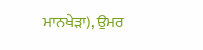ਮਾਨਖੇੜਾ), ਉਮਰ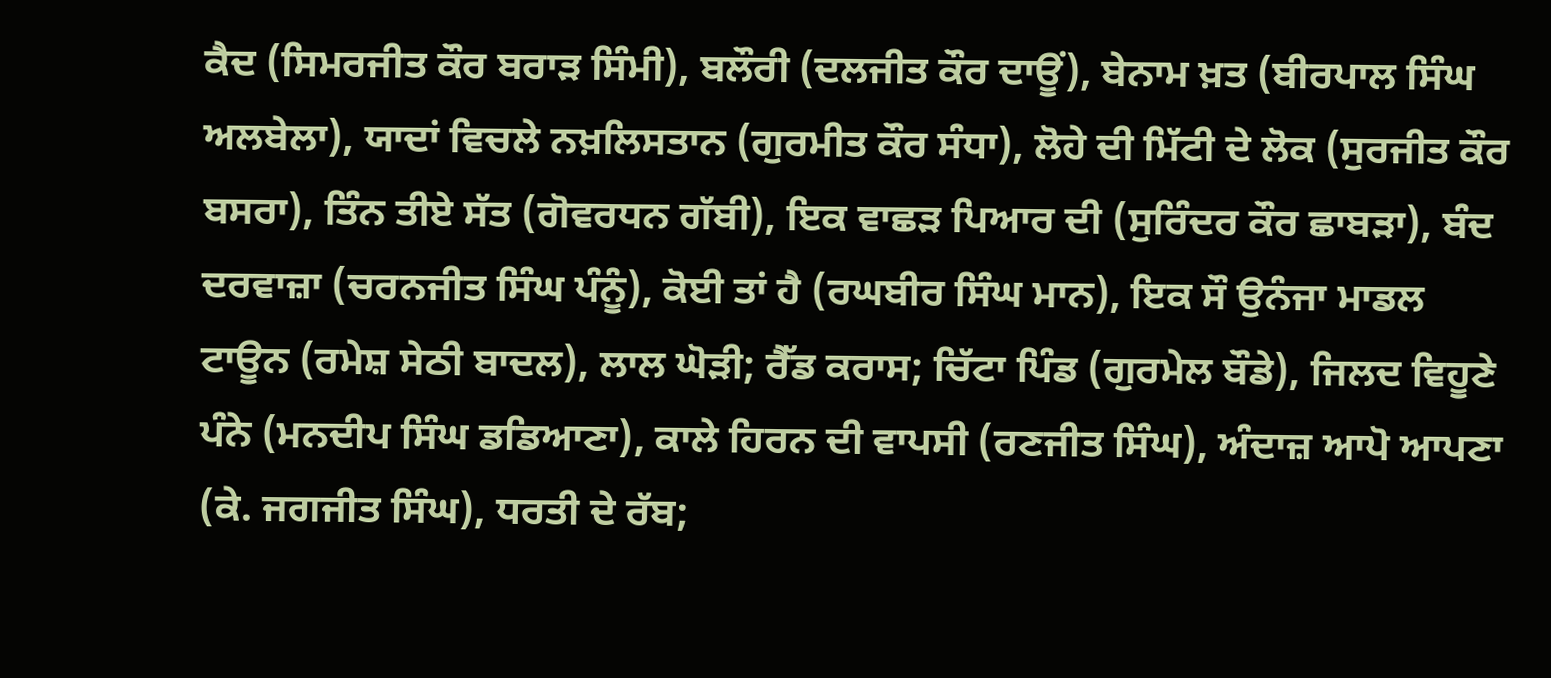ਕੈਦ (ਸਿਮਰਜੀਤ ਕੌਰ ਬਰਾੜ ਸਿੰਮੀ), ਬਲੌਰੀ (ਦਲਜੀਤ ਕੌਰ ਦਾਊਂ), ਬੇਨਾਮ ਖ਼ਤ (ਬੀਰਪਾਲ ਸਿੰਘ ਅਲਬੇਲਾ), ਯਾਦਾਂ ਵਿਚਲੇ ਨਖ਼ਲਿਸਤਾਨ (ਗੁਰਮੀਤ ਕੌਰ ਸੰਧਾ), ਲੋਹੇ ਦੀ ਮਿੱਟੀ ਦੇ ਲੋਕ (ਸੁਰਜੀਤ ਕੌਰ ਬਸਰਾ), ਤਿੰਨ ਤੀਏ ਸੱਤ (ਗੋਵਰਧਨ ਗੱਬੀ), ਇਕ ਵਾਛੜ ਪਿਆਰ ਦੀ (ਸੁਰਿੰਦਰ ਕੌਰ ਛਾਬੜਾ), ਬੰਦ ਦਰਵਾਜ਼ਾ (ਚਰਨਜੀਤ ਸਿੰਘ ਪੰਨੂੰ), ਕੋਈ ਤਾਂ ਹੈ (ਰਘਬੀਰ ਸਿੰਘ ਮਾਨ), ਇਕ ਸੌ ਉਨੰਜਾ ਮਾਡਲ ਟਾਊਨ (ਰਮੇਸ਼ ਸੇਠੀ ਬਾਦਲ), ਲਾਲ ਘੋੜੀ; ਰੈੱਡ ਕਰਾਸ; ਚਿੱਟਾ ਪਿੰਡ (ਗੁਰਮੇਲ ਬੌਡੇ), ਜਿਲਦ ਵਿਹੂਣੇ ਪੰਨੇ (ਮਨਦੀਪ ਸਿੰਘ ਡਡਿਆਣਾ), ਕਾਲੇ ਹਿਰਨ ਦੀ ਵਾਪਸੀ (ਰਣਜੀਤ ਸਿੰਘ), ਅੰਦਾਜ਼ ਆਪੋ ਆਪਣਾ (ਕੇ. ਜਗਜੀਤ ਸਿੰਘ), ਧਰਤੀ ਦੇ ਰੱਬ;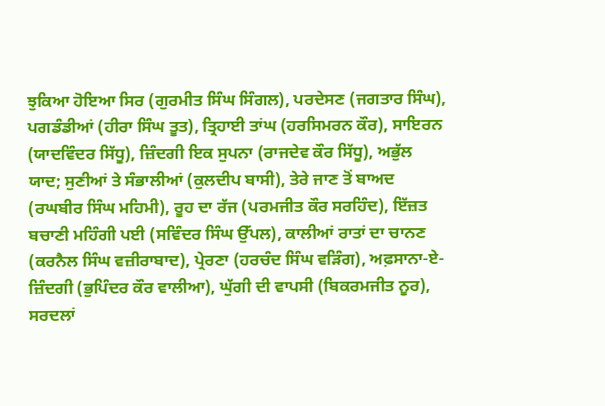ਝੁਕਿਆ ਹੋਇਆ ਸਿਰ (ਗੁਰਮੀਤ ਸਿੰਘ ਸਿੰਗਲ), ਪਰਦੇਸਣ (ਜਗਤਾਰ ਸਿੰਘ), ਪਗਡੰਡੀਆਂ (ਹੀਰਾ ਸਿੰਘ ਤੂਤ), ਤ੍ਰਿਹਾਈ ਤਾਂਘ (ਹਰਸਿਮਰਨ ਕੌਰ), ਸਾਇਰਨ (ਯਾਦਵਿੰਦਰ ਸਿੱਧੂ), ਜ਼ਿੰਦਗੀ ਇਕ ਸੁਪਨਾ (ਰਾਜਦੇਵ ਕੌਰ ਸਿੱਧੂ), ਅਭੁੱਲ ਯਾਦ; ਸੁਣੀਆਂ ਤੇ ਸੰਭਾਲੀਆਂ (ਕੁਲਦੀਪ ਬਾਸੀ), ਤੇਰੇ ਜਾਣ ਤੋਂ ਬਾਅਦ (ਰਘਬੀਰ ਸਿੰਘ ਮਹਿਮੀ), ਰੂਹ ਦਾ ਰੱਜ (ਪਰਮਜੀਤ ਕੌਰ ਸਰਹਿੰਦ), ਇੱਜ਼ਤ ਬਚਾਣੀ ਮਹਿੰਗੀ ਪਈ (ਸਵਿੰਦਰ ਸਿੰਘ ਉੱਪਲ), ਕਾਲੀਆਂ ਰਾਤਾਂ ਦਾ ਚਾਨਣ (ਕਰਨੈਲ ਸਿੰਘ ਵਜ਼ੀਰਾਬਾਦ), ਪ੍ਰੇਰਣਾ (ਹਰਚੰਦ ਸਿੰਘ ਵੜਿੰਗ), ਅਫ਼ਸਾਨਾ-ਏ-ਜ਼ਿੰਦਗੀ (ਭੁਪਿੰਦਰ ਕੌਰ ਵਾਲੀਆ), ਘੁੱਗੀ ਦੀ ਵਾਪਸੀ (ਬਿਕਰਮਜੀਤ ਨੂਰ), ਸਰਦਲਾਂ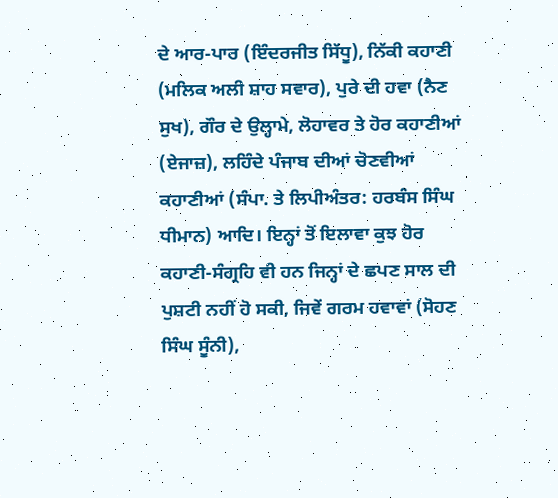ਦੇ ਆਰ-ਪਾਰ (ਇੰਦਰਜੀਤ ਸਿੱਧੂ), ਨਿੱਕੀ ਕਹਾਣੀ (ਮਲਿਕ ਅਲੀ ਸ਼ਾਹ ਸਵਾਰ), ਪੁਰੇ ਦੀ ਹਵਾ (ਨੈਣ ਸੁਖ), ਗੌਰ ਦੇ ਉਲ੍ਹਾਮੇ, ਲੋਹਾਵਰ ਤੇ ਹੋਰ ਕਹਾਣੀਆਂ (ਏਜਾਜ਼), ਲਹਿੰਦੇ ਪੰਜਾਬ ਦੀਆਂ ਚੋਣਵੀਆਂ ਕਹਾਣੀਆਂ (ਸੰਪਾ. ਤੇ ਲਿਪੀਅੰਤਰ: ਹਰਬੰਸ ਸਿੰਘ ਧੀਮਾਨ) ਆਦਿ। ਇਨ੍ਹਾਂ ਤੋਂ ਇਲਾਵਾ ਕੁਝ ਹੋਰ ਕਹਾਣੀ-ਸੰਗ੍ਰਹਿ ਵੀ ਹਨ ਜਿਨ੍ਹਾਂ ਦੇ ਛਪਣ ਸਾਲ ਦੀ ਪੁਸ਼ਟੀ ਨਹੀਂ ਹੋ ਸਕੀ, ਜਿਵੇਂ ਗਰਮ ਹਵਾਵਾਂ (ਸੋਹਣ ਸਿੰਘ ਸੂੰਨੀ),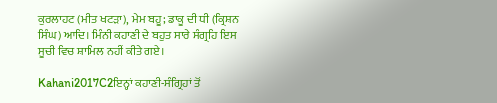ਕੁਰਲਾਹਟ (ਮੀਤ ਖਟੜਾ), ਮੇਮ ਬਹੂ; ਡਾਕੂ ਦੀ ਧੀ (ਕ੍ਰਿਸ਼ਨ ਸਿੰਘ) ਆਦਿ। ਮਿੰਨੀ ਕਹਾਣੀ ਦੇ ਬਹੁਤ ਸਾਰੇ ਸੰਗ੍ਰਹਿ ਇਸ ਸੂਚੀ ਵਿਚ ਸ਼ਾਮਿਲ ਨਹੀਂ ਕੀਤੇ ਗਏ।

Kahani2017C2ਇਨ੍ਹਾਂ ਕਹਾਣੀ-ਸੰਗ੍ਰਿਹਾਂ ਤੋਂ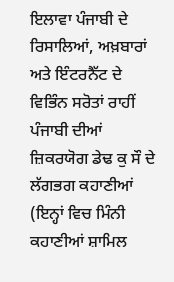ਇਲਾਵਾ ਪੰਜਾਬੀ ਦੇ ਰਿਸਾਲਿਆਂ, ਅਖ਼ਬਾਰਾਂ ਅਤੇ ਇੰਟਰਨੈੱਟ ਦੇ ਵਿਭਿੰਨ ਸਰੋਤਾਂ ਰਾਹੀਂ ਪੰਜਾਬੀ ਦੀਆਂ ਜ਼ਿਕਰਯੋਗ ਡੇਢ ਕੁ ਸੌ ਦੇ ਲੱਗਭਗ ਕਹਾਣੀਆਂ (ਇਨ੍ਹਾਂ ਵਿਚ ਮਿੰਨੀ ਕਹਾਣੀਆਂ ਸ਼ਾਮਿਲ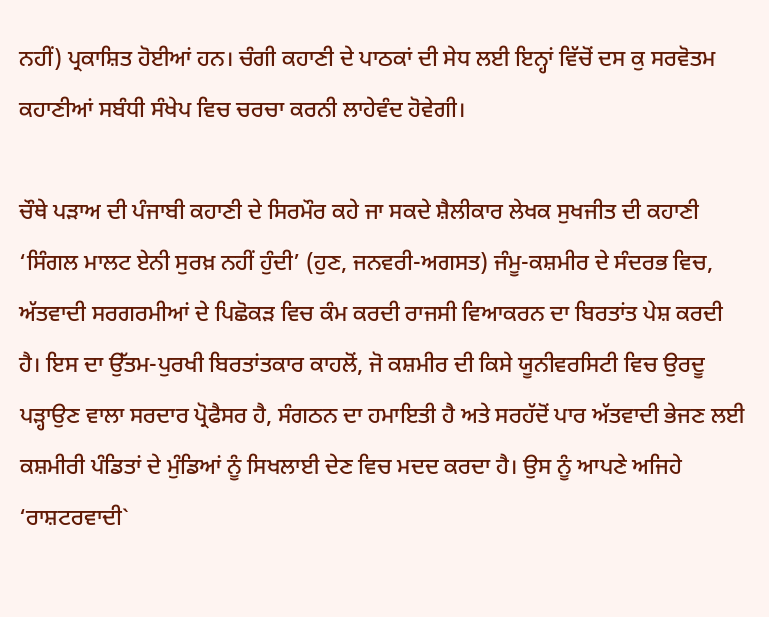ਨਹੀਂ) ਪ੍ਰਕਾਸ਼ਿਤ ਹੋਈਆਂ ਹਨ। ਚੰਗੀ ਕਹਾਣੀ ਦੇ ਪਾਠਕਾਂ ਦੀ ਸੇਧ ਲਈ ਇਨ੍ਹਾਂ ਵਿੱਚੋਂ ਦਸ ਕੁ ਸਰਵੋਤਮ ਕਹਾਣੀਆਂ ਸਬੰਧੀ ਸੰਖੇਪ ਵਿਚ ਚਰਚਾ ਕਰਨੀ ਲਾਹੇਵੰਦ ਹੋਵੇਗੀ।

ਚੌਥੇ ਪੜਾਅ ਦੀ ਪੰਜਾਬੀ ਕਹਾਣੀ ਦੇ ਸਿਰਮੌਰ ਕਹੇ ਜਾ ਸਕਦੇ ਸ਼ੈਲੀਕਾਰ ਲੇਖਕ ਸੁਖਜੀਤ ਦੀ ਕਹਾਣੀ ‘ਸਿੰਗਲ ਮਾਲਟ ਏਨੀ ਸੁਰਖ਼ ਨਹੀਂ ਹੁੰਦੀ’ (ਹੁਣ, ਜਨਵਰੀ-ਅਗਸਤ) ਜੰਮੂ-ਕਸ਼ਮੀਰ ਦੇ ਸੰਦਰਭ ਵਿਚ, ਅੱਤਵਾਦੀ ਸਰਗਰਮੀਆਂ ਦੇ ਪਿਛੋਕੜ ਵਿਚ ਕੰਮ ਕਰਦੀ ਰਾਜਸੀ ਵਿਆਕਰਨ ਦਾ ਬਿਰਤਾਂਤ ਪੇਸ਼ ਕਰਦੀ ਹੈ। ਇਸ ਦਾ ਉੱਤਮ-ਪੁਰਖੀ ਬਿਰਤਾਂਤਕਾਰ ਕਾਹਲੋਂ, ਜੋ ਕਸ਼ਮੀਰ ਦੀ ਕਿਸੇ ਯੂਨੀਵਰਸਿਟੀ ਵਿਚ ਉਰਦੂ ਪੜ੍ਹਾਉਣ ਵਾਲਾ ਸਰਦਾਰ ਪ੍ਰੋਫੈਸਰ ਹੈ, ਸੰਗਠਨ ਦਾ ਹਮਾਇਤੀ ਹੈ ਅਤੇ ਸਰਹੱਦੋਂ ਪਾਰ ਅੱਤਵਾਦੀ ਭੇਜਣ ਲਈ ਕਸ਼ਮੀਰੀ ਪੰਡਿਤਾਂ ਦੇ ਮੁੰਡਿਆਂ ਨੂੰ ਸਿਖਲਾਈ ਦੇਣ ਵਿਚ ਮਦਦ ਕਰਦਾ ਹੈ। ਉਸ ਨੂੰ ਆਪਣੇ ਅਜਿਹੇ ‘ਰਾਸ਼ਟਰਵਾਦੀ`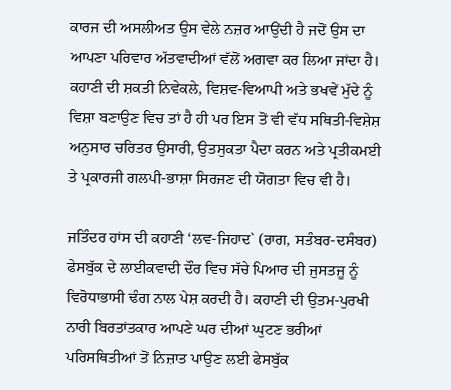ਕਾਰਜ ਦੀ ਅਸਲੀਅਤ ਉਸ ਵੇਲੇ ਨਜ਼ਰ ਆਉਂਦੀ ਹੈ ਜਦੋਂ ਉਸ ਦਾ ਆਪਣਾ ਪਰਿਵਾਰ ਅੱਤਵਾਦੀਆਂ ਵੱਲੋਂ ਅਗਵਾ ਕਰ ਲਿਆ ਜਾਂਦਾ ਹੈ। ਕਹਾਣੀ ਦੀ ਸ਼ਕਤੀ ਨਿਵੇਕਲੇ, ਵਿਸ਼ਵ-ਵਿਆਪੀ ਅਤੇ ਭਖਵੇਂ ਮੁੱਦੇ ਨੂੰ ਵਿਸ਼ਾ ਬਣਾਉਣ ਵਿਚ ਤਾਂ ਹੈ ਹੀ ਪਰ ਇਸ ਤੋਂ ਵੀ ਵੱਧ ਸਥਿਤੀ-ਵਿਸ਼ੇਸ਼ ਅਨੁਸਾਰ ਚਰਿਤਰ ਉਸਾਰੀ, ਉਤਸੁਕਤਾ ਪੈਦਾ ਕਰਨ ਅਤੇ ਪ੍ਰਤੀਕਮਈ ਤੇ ਪ੍ਰਕਾਰਜੀ ਗਲਪੀ-ਭਾਸ਼ਾ ਸਿਰਜਣ ਦੀ ਯੋਗਤਾ ਵਿਚ ਵੀ ਹੈ।

ਜਤਿੰਦਰ ਹਾਂਸ ਦੀ ਕਹਾਣੀ ‘ਲਵ-ਜਿਹਾਦ` (ਰਾਗ, ਸਤੰਬਰ-ਦਸੰਬਰ) ਫੇਸਬੁੱਕ ਦੇ ਲਾਈਕਵਾਦੀ ਦੌਰ ਵਿਚ ਸੱਚੇ ਪਿਆਰ ਦੀ ਜੁਸਤਜੂ ਨੂੰ ਵਿਰੋਧਾਭਾਸੀ ਢੰਗ ਨਾਲ ਪੇਸ਼ ਕਰਦੀ ਹੈ। ਕਹਾਣੀ ਦੀ ਉਤਮ-ਪੁਰਖੀ ਨਾਰੀ ਬਿਰਤਾਂਤਕਾਰ ਆਪਣੇ ਘਰ ਦੀਆਂ ਘੁਟਣ ਭਰੀਆਂ ਪਰਿਸਥਿਤੀਆਂ ਤੋਂ ਨਿਜ਼ਾਤ ਪਾਉਣ ਲਈ ਫੇਸਬੁੱਕ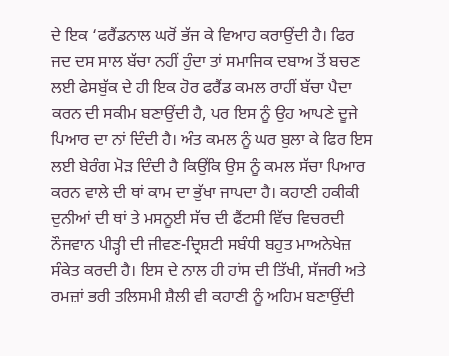ਦੇ ਇਕ ‘ਫਰੈਂਡਨਾਲ ਘਰੋਂ ਭੱਜ ਕੇ ਵਿਆਹ ਕਰਾਉਂਦੀ ਹੈ। ਫਿਰ ਜਦ ਦਸ ਸਾਲ ਬੱਚਾ ਨਹੀਂ ਹੁੰਦਾ ਤਾਂ ਸਮਾਜਿਕ ਦਬਾਅ ਤੋਂ ਬਚਣ ਲਈ ਫੇਸਬੁੱਕ ਦੇ ਹੀ ਇਕ ਹੋਰ ਫਰੈਂਡ ਕਮਲ ਰਾਹੀਂ ਬੱਚਾ ਪੈਦਾ ਕਰਨ ਦੀ ਸਕੀਮ ਬਣਾਉਂਦੀ ਹੈ, ਪਰ ਇਸ ਨੂੰ ਉਹ ਆਪਣੇ ਦੂਜੇ ਪਿਆਰ ਦਾ ਨਾਂ ਦਿੰਦੀ ਹੈ। ਅੰਤ ਕਮਲ ਨੂੰ ਘਰ ਬੁਲਾ ਕੇ ਫਿਰ ਇਸ ਲਈ ਬੇਰੰਗ ਮੋੜ ਦਿੰਦੀ ਹੈ ਕਿਉਂਕਿ ਉਸ ਨੂੰ ਕਮਲ ਸੱਚਾ ਪਿਆਰ ਕਰਨ ਵਾਲੇ ਦੀ ਥਾਂ ਕਾਮ ਦਾ ਭੁੱਖਾ ਜਾਪਦਾ ਹੈ। ਕਹਾਣੀ ਹਕੀਕੀ ਦੁਨੀਆਂ ਦੀ ਥਾਂ ਤੇ ਮਸਨੂਈ ਸੱਚ ਦੀ ਫੈਂਟਸੀ ਵਿੱਚ ਵਿਚਰਦੀ ਨੌਜਵਾਨ ਪੀੜ੍ਹੀ ਦੀ ਜੀਵਣ-ਦ੍ਰਿਸ਼ਟੀ ਸਬੰਧੀ ਬਹੁਤ ਮਾਅਨੇਖੇਜ਼ ਸੰਕੇਤ ਕਰਦੀ ਹੈ। ਇਸ ਦੇ ਨਾਲ ਹੀ ਹਾਂਸ ਦੀ ਤਿੱਖੀ, ਸੱਜਰੀ ਅਤੇ ਰਮਜ਼ਾਂ ਭਰੀ ਤਲਿਸਮੀ ਸ਼ੈਲੀ ਵੀ ਕਹਾਣੀ ਨੂੰ ਅਹਿਮ ਬਣਾਉਂਦੀ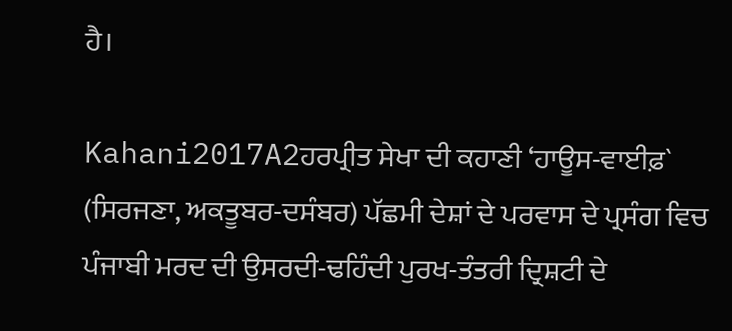ਹੈ।

Kahani2017A2ਹਰਪ੍ਰੀਤ ਸੇਖਾ ਦੀ ਕਹਾਣੀ ‘ਹਾਊਸ-ਵਾਈਫ਼` (ਸਿਰਜਣਾ, ਅਕਤੂਬਰ-ਦਸੰਬਰ) ਪੱਛਮੀ ਦੇਸ਼ਾਂ ਦੇ ਪਰਵਾਸ ਦੇ ਪ੍ਰਸੰਗ ਵਿਚ ਪੰਜਾਬੀ ਮਰਦ ਦੀ ਉਸਰਦੀ-ਢਹਿੰਦੀ ਪੁਰਖ-ਤੰਤਰੀ ਦ੍ਰਿਸ਼ਟੀ ਦੇ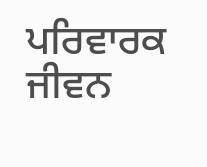ਪਰਿਵਾਰਕ ਜੀਵਨ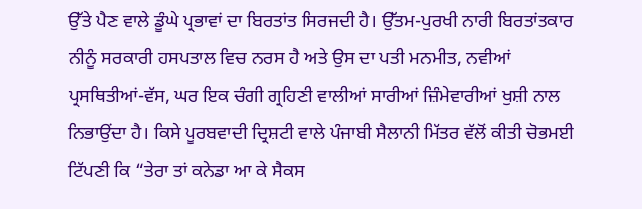ਉੱਤੇ ਪੈਣ ਵਾਲੇ ਡੂੰਘੇ ਪ੍ਰਭਾਵਾਂ ਦਾ ਬਿਰਤਾਂਤ ਸਿਰਜਦੀ ਹੈ। ਉੱਤਮ-ਪੁਰਖੀ ਨਾਰੀ ਬਿਰਤਾਂਤਕਾਰ ਨੀਨੂੰ ਸਰਕਾਰੀ ਹਸਪਤਾਲ ਵਿਚ ਨਰਸ ਹੈ ਅਤੇ ਉਸ ਦਾ ਪਤੀ ਮਨਮੀਤ, ਨਵੀਆਂ ਪ੍ਰਸਥਿਤੀਆਂ-ਵੱਸ, ਘਰ ਇਕ ਚੰਗੀ ਗ੍ਰਹਿਣੀ ਵਾਲੀਆਂ ਸਾਰੀਆਂ ਜ਼ਿੰਮੇਵਾਰੀਆਂ ਖੁਸ਼ੀ ਨਾਲ ਨਿਭਾਉਂਦਾ ਹੈ। ਕਿਸੇ ਪੂਰਬਵਾਦੀ ਦ੍ਰਿਸ਼ਟੀ ਵਾਲੇ ਪੰਜਾਬੀ ਸੈਲਾਨੀ ਮਿੱਤਰ ਵੱਲੋਂ ਕੀਤੀ ਚੋਭਮਈ ਟਿੱਪਣੀ ਕਿ “ਤੇਰਾ ਤਾਂ ਕਨੇਡਾ ਆ ਕੇ ਸੈਕਸ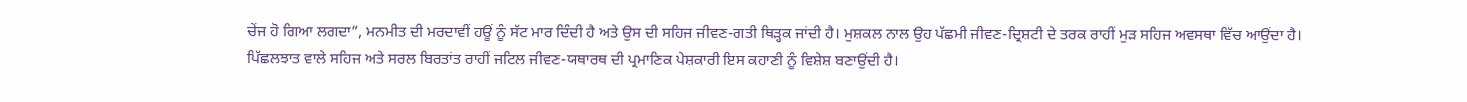ਚੇਂਜ ਹੋ ਗਿਆ ਲਗਦਾ”, ਮਨਮੀਤ ਦੀ ਮਰਦਾਵੀਂ ਹਊਂ ਨੂੰ ਸੱਟ ਮਾਰ ਦਿੰਦੀ ਹੈ ਅਤੇ ਉਸ ਦੀ ਸਹਿਜ ਜੀਵਣ-ਗਤੀ ਥਿੜ੍ਹਕ ਜਾਂਦੀ ਹੈ। ਮੁਸ਼ਕਲ ਨਾਲ ਉਹ ਪੱਛਮੀ ਜੀਵਣ-ਦ੍ਰਿਸ਼ਟੀ ਦੇ ਤਰਕ ਰਾਹੀਂ ਮੁੜ ਸਹਿਜ ਅਵਸਥਾ ਵਿੱਚ ਆਉਂਦਾ ਹੈ। ਪਿੱਛਲਝਾਤ ਵਾਲੇ ਸਹਿਜ ਅਤੇ ਸਰਲ ਬਿਰਤਾਂਤ ਰਾਹੀਂ ਜਟਿਲ ਜੀਵਣ-ਯਥਾਰਥ ਦੀ ਪ੍ਰਮਾਣਿਕ ਪੇਸ਼ਕਾਰੀ ਇਸ ਕਹਾਣੀ ਨੂੰ ਵਿਸ਼ੇਸ਼ ਬਣਾਉਂਦੀ ਹੈ।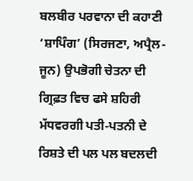ਬਲਬੀਰ ਪਰਵਾਨਾ ਦੀ ਕਹਾਣੀ ‘ਸ਼ਾਪਿੰਗ’ (ਸਿਰਜਣਾ, ਅਪ੍ਰੈਲ-ਜੂਨ) ਉਪਭੋਗੀ ਚੇਤਨਾ ਦੀ ਗ੍ਰਿਫ਼ਤ ਵਿਚ ਫਸੇ ਸ਼ਹਿਰੀ ਮੱਧਵਰਗੀ ਪਤੀ-ਪਤਨੀ ਦੇ ਰਿਸ਼ਤੇ ਦੀ ਪਲ ਪਲ ਬਦਲਦੀ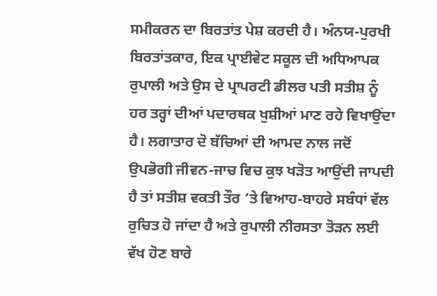ਸਮੀਕਰਨ ਦਾ ਬਿਰਤਾਂਤ ਪੇਸ਼ ਕਰਦੀ ਹੈ। ਅੰਨਯ-ਪੁਰਖੀ ਬਿਰਤਾਂਤਕਾਰ, ਇਕ ਪ੍ਰਾਈਵੇਟ ਸਕੂਲ ਦੀ ਅਧਿਆਪਕ ਰੁਪਾਲੀ ਅਤੇ ਉਸ ਦੇ ਪ੍ਰਾਪਰਟੀ ਡੀਲਰ ਪਤੀ ਸਤੀਸ਼ ਨੂੰ ਹਰ ਤਰ੍ਹਾਂ ਦੀਆਂ ਪਦਾਰਥਕ ਖੁਸ਼ੀਆਂ ਮਾਣ ਰਹੇ ਵਿਖਾਉਂਦਾ ਹੈ। ਲਗਾਤਾਰ ਦੋ ਬੱਚਿਆਂ ਦੀ ਆਮਦ ਨਾਲ ਜਦੋਂ ਉਪਭੋਗੀ ਜੀਵਨ-ਜਾਚ ਵਿਚ ਕੁਝ ਖੜੋਤ ਆਉਂਦੀ ਜਾਪਦੀ ਹੈ ਤਾਂ ਸਤੀਸ਼ ਵਕਤੀ ਤੌਰ ’ਤੇ ਵਿਆਹ-ਬਾਹਰੇ ਸਬੰਧਾਂ ਵੱਲ ਰੁਚਿਤ ਹੋ ਜਾਂਦਾ ਹੈ ਅਤੇ ਰੁਪਾਲੀ ਨੀਰਸਤਾ ਤੋੜਨ ਲਈ ਵੱਖ ਹੋਣ ਬਾਰੇ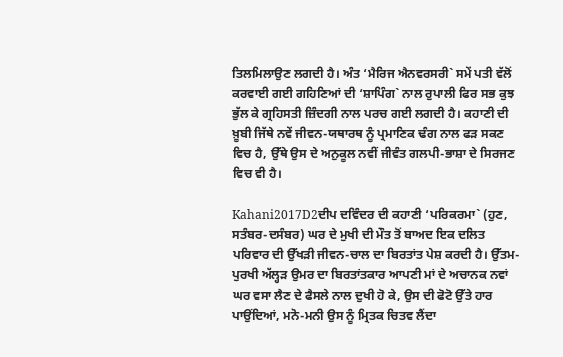ਤਿਲਮਿਲਾਉਣ ਲਗਦੀ ਹੈ। ਅੰਤ ‘ਮੈਰਿਜ ਐਨਵਰਸਰੀ` ਸਮੇਂ ਪਤੀ ਵੱਲੋਂ ਕਰਵਾਈ ਗਈ ਗਹਿਣਿਆਂ ਦੀ ‘ਸ਼ਾਪਿੰਗ` ਨਾਲ ਰੁਪਾਲੀ ਫਿਰ ਸਭ ਕੁਝ ਭੁੱਲ ਕੇ ਗ੍ਰਹਿਸਤੀ ਜ਼ਿੰਦਗੀ ਨਾਲ ਪਰਚ ਗਈ ਲਗਦੀ ਹੈ। ਕਹਾਣੀ ਦੀ ਖ਼ੂਬੀ ਜਿੱਥੇ ਨਵੇਂ ਜੀਵਨ-ਯਥਾਰਥ ਨੂੰ ਪ੍ਰਮਾਣਿਕ ਢੰਗ ਨਾਲ ਫੜ ਸਕਣ ਵਿਚ ਹੈ, ਉੱਥੇ ਉਸ ਦੇ ਅਨੁਕੂਲ ਨਵੀਂ ਜੀਵੰਤ ਗਲਪੀ-ਭਾਸ਼ਾ ਦੇ ਸਿਰਜਣ ਵਿਚ ਵੀ ਹੈ।

Kahani2017D2ਦੀਪ ਦਵਿੰਦਰ ਦੀ ਕਹਾਣੀ ‘ਪਰਿਕਰਮਾ` (ਹੁਣ, ਸਤੰਬਰ-ਦਸੰਬਰ) ਘਰ ਦੇ ਮੁਖੀ ਦੀ ਮੌਤ ਤੋਂ ਬਾਅਦ ਇਕ ਦਲਿਤ ਪਰਿਵਾਰ ਦੀ ਉੱਖੜੀ ਜੀਵਨ-ਚਾਲ ਦਾ ਬਿਰਤਾਂਤ ਪੇਸ਼ ਕਰਦੀ ਹੈ। ਉੱਤਮ-ਪੁਰਖੀ ਅੱਲ੍ਹੜ ਉਮਰ ਦਾ ਬਿਰਤਾਂਤਕਾਰ ਆਪਣੀ ਮਾਂ ਦੇ ਅਚਾਨਕ ਨਵਾਂ ਘਰ ਵਸਾ ਲੈਣ ਦੇ ਫੈਸਲੇ ਨਾਲ ਦੁਖੀ ਹੋ ਕੇ, ਉਸ ਦੀ ਫੋਟੋ ਉੱਤੇ ਹਾਰ ਪਾਉਂਦਿਆਂ, ਮਨੋ-ਮਨੀ ਉਸ ਨੂੰ ਮ੍ਰਿਤਕ ਚਿਤਵ ਲੈਂਦਾ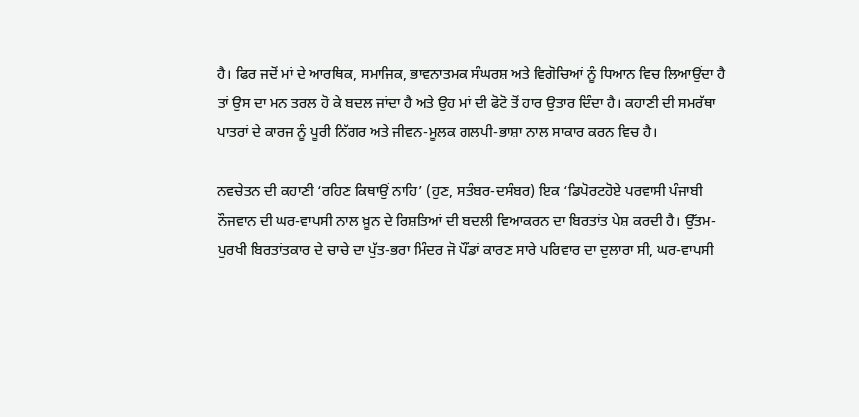ਹੈ। ਫਿਰ ਜਦੋਂ ਮਾਂ ਦੇ ਆਰਥਿਕ, ਸਮਾਜਿਕ, ਭਾਵਨਾਤਮਕ ਸੰਘਰਸ਼ ਅਤੇ ਵਿਗੋਚਿਆਂ ਨੂੰ ਧਿਆਨ ਵਿਚ ਲਿਆਉਂਦਾ ਹੈ ਤਾਂ ਉਸ ਦਾ ਮਨ ਤਰਲ ਹੋ ਕੇ ਬਦਲ ਜਾਂਦਾ ਹੈ ਅਤੇ ਉਹ ਮਾਂ ਦੀ ਫੋਟੋ ਤੋਂ ਹਾਰ ਉਤਾਰ ਦਿੰਦਾ ਹੈ। ਕਹਾਣੀ ਦੀ ਸਮਰੱਥਾ ਪਾਤਰਾਂ ਦੇ ਕਾਰਜ ਨੂੰ ਪੂਰੀ ਨਿੱਗਰ ਅਤੇ ਜੀਵਨ-ਮੂਲਕ ਗਲਪੀ-ਭਾਸ਼ਾ ਨਾਲ ਸਾਕਾਰ ਕਰਨ ਵਿਚ ਹੈ।

ਨਵਚੇਤਨ ਦੀ ਕਹਾਣੀ ‘ਰਹਿਣ ਕਿਥਾਉਂ ਨਾਹਿ’ (ਹੁਣ, ਸਤੰਬਰ-ਦਸੰਬਰ) ਇਕ ‘ਡਿਪੋਰਟਹੋਏ ਪਰਵਾਸੀ ਪੰਜਾਬੀ ਨੌਜਵਾਨ ਦੀ ਘਰ-ਵਾਪਸੀ ਨਾਲ ਖ਼ੂਨ ਦੇ ਰਿਸ਼ਤਿਆਂ ਦੀ ਬਦਲੀ ਵਿਆਕਰਨ ਦਾ ਬਿਰਤਾਂਤ ਪੇਸ਼ ਕਰਦੀ ਹੈ। ਉੱਤਮ-ਪੁਰਖੀ ਬਿਰਤਾਂਤਕਾਰ ਦੇ ਚਾਚੇ ਦਾ ਪੁੱਤ-ਭਰਾ ਮਿੰਦਰ ਜੋ ਪੌਂਡਾਂ ਕਾਰਣ ਸਾਰੇ ਪਰਿਵਾਰ ਦਾ ਦੁਲਾਰਾ ਸੀ, ਘਰ-ਵਾਪਸੀ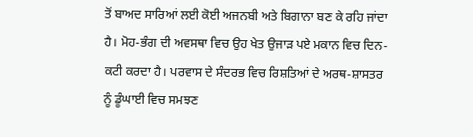ਤੋਂ ਬਾਅਦ ਸਾਰਿਆਂ ਲਈ ਕੋਈ ਅਜਨਬੀ ਅਤੇ ਬਿਗਾਨਾ ਬਣ ਕੇ ਰਹਿ ਜਾਂਦਾ ਹੈ। ਮੋਹ-ਭੰਗ ਦੀ ਅਵਸਥਾ ਵਿਚ ਉਹ ਖੇਤ ਉਜਾੜ ਪਏ ਮਕਾਨ ਵਿਚ ਦਿਨ-ਕਟੀ ਕਰਦਾ ਹੈ। ਪਰਵਾਸ ਦੇ ਸੰਦਰਭ ਵਿਚ ਰਿਸ਼ਤਿਆਂ ਦੇ ਅਰਥ-ਸ਼ਾਸਤਰ ਨੂੰ ਡੂੰਘਾਈ ਵਿਚ ਸਮਝਣ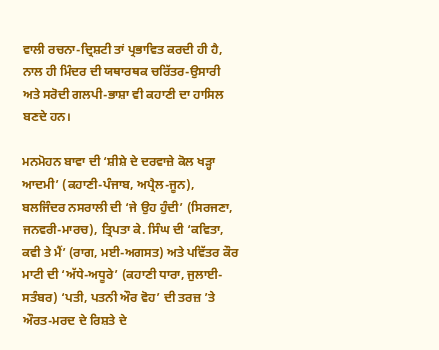ਵਾਲੀ ਰਚਨਾ-ਦ੍ਰਿਸ਼ਟੀ ਤਾਂ ਪ੍ਰਭਾਵਿਤ ਕਰਦੀ ਹੀ ਹੈ, ਨਾਲ ਹੀ ਮਿੰਦਰ ਦੀ ਯਥਾਰਥਕ ਚਰਿੱਤਰ-ਉਸਾਰੀ ਅਤੇ ਸਰੋਦੀ ਗਲਪੀ-ਭਾਸ਼ਾ ਵੀ ਕਹਾਣੀ ਦਾ ਹਾਸਿਲ ਬਣਦੇ ਹਨ।

ਮਨਮੋਹਨ ਬਾਵਾ ਦੀ ‘ਸ਼ੀਸ਼ੇ ਦੇ ਦਰਵਾਜ਼ੇ ਕੋਲ ਖੜ੍ਹਾ ਆਦਮੀ’ (ਕਹਾਣੀ-ਪੰਜਾਬ, ਅਪ੍ਰੈਲ-ਜੂਨ), ਬਲਜਿੰਦਰ ਨਸਰਾਲੀ ਦੀ ‘ਜੇ ਉਹ ਹੁੰਦੀ’ (ਸਿਰਜਣਾ, ਜਨਵਰੀ-ਮਾਰਚ), ਤ੍ਰਿਪਤਾ ਕੇ. ਸਿੰਘ ਦੀ ‘ਕਵਿਤਾ, ਕਵੀ ਤੇ ਮੈਂ’ (ਰਾਗ, ਮਈ-ਅਗਸਤ) ਅਤੇ ਪਵਿੱਤਰ ਕੌਰ ਮਾਟੀ ਦੀ ‘ਅੱਧੇ-ਅਧੂਰੇ’ (ਕਹਾਣੀ ਧਾਰਾ, ਜੁਲਾਈ-ਸਤੰਬਰ) ‘ਪਤੀ, ਪਤਨੀ ਔਰ ਵੋਹ’ ਦੀ ਤਰਜ਼ ’ਤੇ ਔਰਤ-ਮਰਦ ਦੇ ਰਿਸ਼ਤੇ ਦੇ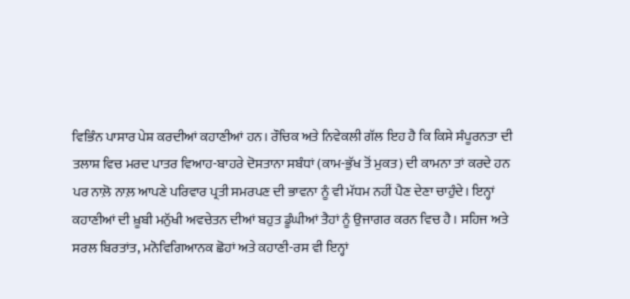ਵਿਭਿੰਨ ਪਾਸਾਰ ਪੇਸ਼ ਕਰਦੀਆਂ ਕਹਾਣੀਆਂ ਹਨ। ਰੌਚਿਕ ਅਤੇ ਨਿਵੇਕਲੀ ਗੱਲ ਇਹ ਹੈ ਕਿ ਕਿਸੇ ਸੰਪੂਰਨਤਾ ਦੀ ਤਲਾਸ਼ ਵਿਚ ਮਰਦ ਪਾਤਰ ਵਿਆਹ-ਬਾਹਰੇ ਦੋਸਤਾਨਾ ਸਬੰਧਾਂ (ਕਾਮ-ਭੁੱਖ ਤੋਂ ਮੁਕਤ) ਦੀ ਕਾਮਨਾ ਤਾਂ ਕਰਦੇ ਹਨ ਪਰ ਨਾਲ਼ੋ ਨਾਲ਼ ਆਪਣੇ ਪਰਿਵਾਰ ਪ੍ਰਤੀ ਸਮਰਪਣ ਦੀ ਭਾਵਨਾ ਨੂੰ ਵੀ ਮੱਧਮ ਨਹੀਂ ਪੈਣ ਦੇਣਾ ਚਾਹੁੰਦੇ। ਇਨ੍ਹਾਂ ਕਹਾਣੀਆਂ ਦੀ ਖ਼ੂਬੀ ਮਨੁੱਖੀ ਅਵਚੇਤਨ ਦੀਆਂ ਬਹੁਤ ਡੂੰਘੀਆਂ ਤੈਹਾਂ ਨੂੰ ਉਜਾਗਰ ਕਰਨ ਵਿਚ ਹੈ। ਸਹਿਜ ਅਤੇ ਸਰਲ ਬਿਰਤਾਂਤ, ਮਨੋਵਿਗਿਆਨਕ ਛੋਹਾਂ ਅਤੇ ਕਹਾਣੀ-ਰਸ ਵੀ ਇਨ੍ਹਾਂ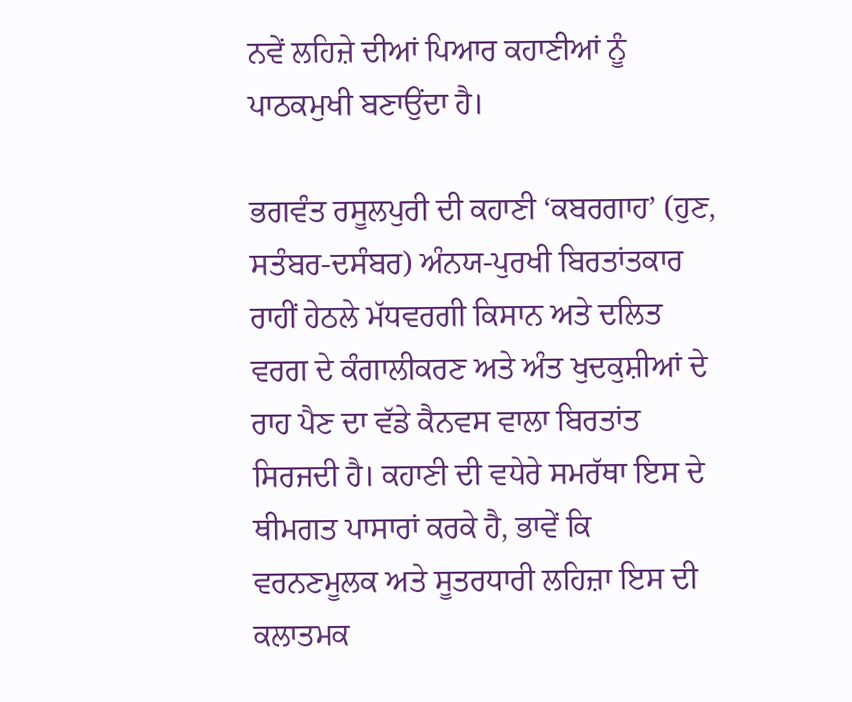ਨਵੇਂ ਲਹਿਜ਼ੇ ਦੀਆਂ ਪਿਆਰ ਕਹਾਣੀਆਂ ਨੂੰ ਪਾਠਕਮੁਖੀ ਬਣਾਉਂਦਾ ਹੈ।

ਭਗਵੰਤ ਰਸੂਲਪੁਰੀ ਦੀ ਕਹਾਣੀ ‘ਕਬਰਗਾਹ’ (ਹੁਣ, ਸਤੰਬਰ-ਦਸੰਬਰ) ਅੰਨਯ-ਪੁਰਖੀ ਬਿਰਤਾਂਤਕਾਰ ਰਾਹੀਂ ਹੇਠਲੇ ਮੱਧਵਰਗੀ ਕਿਸਾਨ ਅਤੇ ਦਲਿਤ ਵਰਗ ਦੇ ਕੰਗਾਲੀਕਰਣ ਅਤੇ ਅੰਤ ਖੁਦਕੁਸ਼ੀਆਂ ਦੇ ਰਾਹ ਪੈਣ ਦਾ ਵੱਡੇ ਕੈਨਵਸ ਵਾਲਾ ਬਿਰਤਾਂਤ ਸਿਰਜਦੀ ਹੈ। ਕਹਾਣੀ ਦੀ ਵਧੇਰੇ ਸਮਰੱਥਾ ਇਸ ਦੇ ਥੀਮਗਤ ਪਾਸਾਰਾਂ ਕਰਕੇ ਹੈ, ਭਾਵੇਂ ਕਿ ਵਰਨਣਮੂਲਕ ਅਤੇ ਸੂਤਰਧਾਰੀ ਲਹਿਜ਼ਾ ਇਸ ਦੀ ਕਲਾਤਮਕ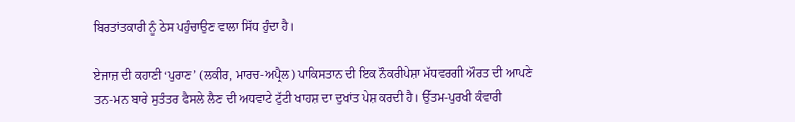ਬਿਰਤਾਂਤਕਾਰੀ ਨੂੰ ਠੇਸ ਪਹੁੰਚਾਉਣ ਵਾਲਾ ਸਿੱਧ ਹੁੰਦਾ ਹੈ।

ਏਜਾਜ਼ ਦੀ ਕਹਾਣੀ ‘ਪੁਰਾਣ’ (ਲਕੀਰ, ਮਾਰਚ-ਅਪ੍ਰੈਲ) ਪਾਕਿਸਤਾਨ ਦੀ ਇਕ ਨੌਕਰੀਪੇਸ਼ਾ ਮੱਧਵਰਗੀ ਔਰਤ ਦੀ ਆਪਣੇ ਤਨ-ਮਨ ਬਾਰੇ ਸੁਤੰਤਰ ਫੈਸਲੇ ਲੈਣ ਦੀ ਅਧਵਾਟੇ ਟੁੱਟੀ ਖਾਹਸ਼ ਦਾ ਦੁਖਾਂਤ ਪੇਸ਼ ਕਰਦੀ ਹੈ। ਉੱਤਮ-ਪੁਰਖੀ ਕੰਵਾਰੀ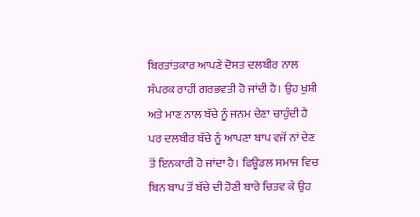ਬਿਰਤਾਂਤਕਾਰ ਆਪਣੇ ਦੋਸਤ ਦਲਬੀਰ ਨਾਲ ਸੰਪਰਕ ਰਾਹੀਂ ਗਰਭਵਤੀ ਹੋ ਜਾਂਦੀ ਹੈ। ਉਹ ਖੁਸ਼ੀ ਅਤੇ ਮਾਣ ਨਾਲ ਬੱਚੇ ਨੂੰ ਜਨਮ ਦੇਣਾ ਚਾਹੁੰਦੀ ਹੈ ਪਰ ਦਲਬੀਰ ਬੱਚੇ ਨੂੰ ਆਪਣਾ ਬਾਪ ਵਜੋਂ ਨਾਂ ਦੇਣ ਤੋਂ ਇਨਕਾਰੀ ਹੋ ਜਾਂਦਾ ਹੈ। ਫਿਊਡਲ ਸਮਾਜ ਵਿਚ ਬਿਨ ਬਾਪ ਤੋਂ ਬੱਚੇ ਦੀ ਹੋਣੀ ਬਾਰੇ ਚਿਤਵ ਕੇ ਉਹ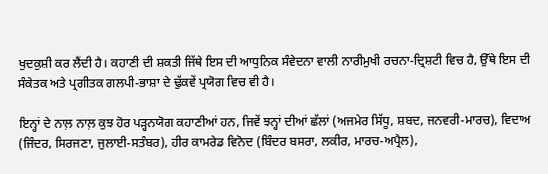ਖੁਦਕੁਸ਼ੀ ਕਰ ਲੈਂਦੀ ਹੈ। ਕਹਾਣੀ ਦੀ ਸ਼ਕਤੀ ਜਿੱਥੇ ਇਸ ਦੀ ਆਧੁਨਿਕ ਸੰਵੇਦਨਾ ਵਾਲੀ ਨਾਰੀਮੁਖੀ ਰਚਨਾ-ਦ੍ਰਿਸ਼ਟੀ ਵਿਚ ਹੈ, ਉੱਥੇ ਇਸ ਦੀ ਸੰਕੇਤਕ ਅਤੇ ਪ੍ਰਗੀਤਕ ਗਲਪੀ-ਭਾਸ਼ਾ ਦੇ ਢੁੱਕਵੇਂ ਪ੍ਰਯੋਗ ਵਿਚ ਵੀ ਹੈ।

ਇਨ੍ਹਾਂ ਦੇ ਨਾਲ਼ ਨਾਲ਼ ਕੁਝ ਹੋਰ ਪੜ੍ਹਨਯੋਗ ਕਹਾਣੀਆਂ ਹਨ, ਜਿਵੇਂ ਝਨ੍ਹਾਂ ਦੀਆਂ ਛੱਲਾਂ (ਅਜਮੇਰ ਸਿੱਧੂ, ਸ਼ਬਦ, ਜਨਵਰੀ-ਮਾਰਚ), ਵਿਦਾਅ (ਜਿੰਦਰ, ਸਿਰਜਣਾ, ਜੁਲਾਈ-ਸਤੰਬਰ), ਹੀਰ ਕਾਮਰੇਡ ਵਿਨੋਦ (ਬਿੰਦਰ ਬਸਰਾ, ਲਕੀਰ, ਮਾਰਚ-ਅਪ੍ਰੈਲ),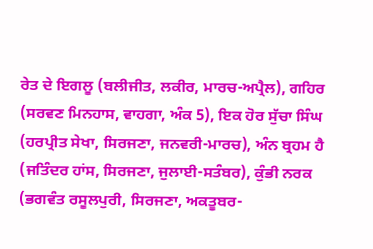ਰੇਤ ਦੇ ਇਗਲੂ (ਬਲੀਜੀਤ, ਲਕੀਰ, ਮਾਰਚ-ਅਪ੍ਰੈਲ), ਗਹਿਰ (ਸਰਵਣ ਮਿਨਹਾਸ, ਵਾਹਗਾ, ਅੰਕ 5), ਇਕ ਹੋਰ ਸੁੱਚਾ ਸਿੰਘ (ਹਰਪ੍ਰੀਤ ਸੇਖਾ, ਸਿਰਜਣਾ, ਜਨਵਰੀ-ਮਾਰਚ), ਅੰਨ ਬ੍ਰਹਮ ਹੈ (ਜਤਿੰਦਰ ਹਾਂਸ, ਸਿਰਜਣਾ, ਜੁਲਾਈ-ਸਤੰਬਰ), ਕੁੰਭੀ ਨਰਕ (ਭਗਵੰਤ ਰਸੂਲਪੁਰੀ, ਸਿਰਜਣਾ, ਅਕਤੂਬਰ-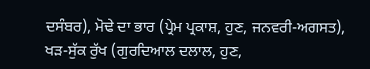ਦਸੰਬਰ), ਮੋਢੇ ਦਾ ਭਾਰ (ਪ੍ਰੇਮ ਪ੍ਰਕਾਸ਼, ਹੁਣ, ਜਨਵਰੀ-ਅਗਸਤ), ਖੜ-ਸੁੱਕ ਰੁੱਖ (ਗੁਰਦਿਆਲ ਦਲਾਲ, ਹੁਣ,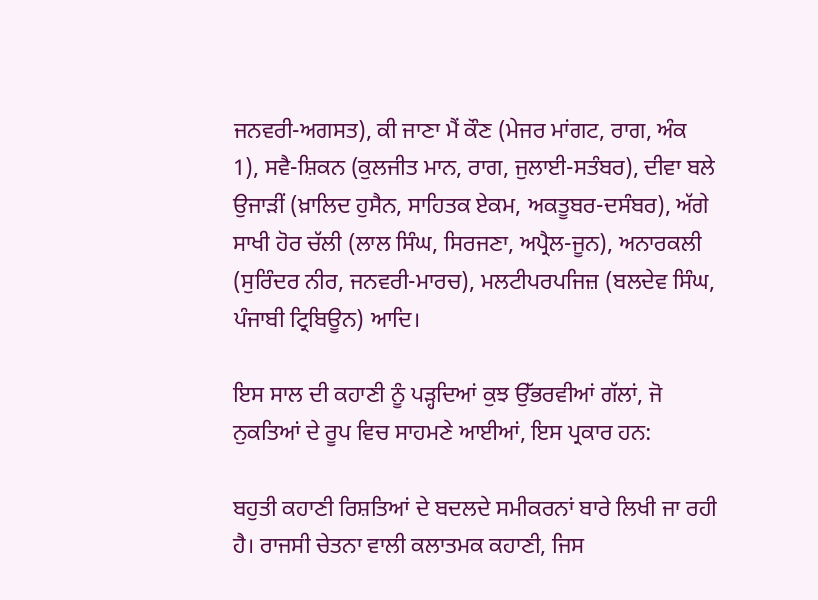ਜਨਵਰੀ-ਅਗਸਤ), ਕੀ ਜਾਣਾ ਮੈਂ ਕੌਣ (ਮੇਜਰ ਮਾਂਗਟ, ਰਾਗ, ਅੰਕ 1), ਸਵੈ-ਸ਼ਿਕਨ (ਕੁਲਜੀਤ ਮਾਨ, ਰਾਗ, ਜੁਲਾਈ-ਸਤੰਬਰ), ਦੀਵਾ ਬਲੇ ਉਜਾੜੀਂ (ਖ਼ਾਲਿਦ ਹੁਸੈਨ, ਸਾਹਿਤਕ ਏਕਮ, ਅਕਤੂਬਰ-ਦਸੰਬਰ), ਅੱਗੇ ਸਾਖੀ ਹੋਰ ਚੱਲੀ (ਲਾਲ ਸਿੰਘ, ਸਿਰਜਣਾ, ਅਪ੍ਰੈਲ-ਜੂਨ), ਅਨਾਰਕਲੀ (ਸੁਰਿੰਦਰ ਨੀਰ, ਜਨਵਰੀ-ਮਾਰਚ), ਮਲਟੀਪਰਪਜਿਜ਼ (ਬਲਦੇਵ ਸਿੰਘ, ਪੰਜਾਬੀ ਟ੍ਰਿਬਿਊਨ) ਆਦਿ।

ਇਸ ਸਾਲ ਦੀ ਕਹਾਣੀ ਨੂੰ ਪੜ੍ਹਦਿਆਂ ਕੁਝ ਉੱਭਰਵੀਆਂ ਗੱਲਾਂ, ਜੋ ਨੁਕਤਿਆਂ ਦੇ ਰੂਪ ਵਿਚ ਸਾਹਮਣੇ ਆਈਆਂ, ਇਸ ਪ੍ਰਕਾਰ ਹਨ:

ਬਹੁਤੀ ਕਹਾਣੀ ਰਿਸ਼ਤਿਆਂ ਦੇ ਬਦਲਦੇ ਸਮੀਕਰਨਾਂ ਬਾਰੇ ਲਿਖੀ ਜਾ ਰਹੀ ਹੈ। ਰਾਜਸੀ ਚੇਤਨਾ ਵਾਲੀ ਕਲਾਤਮਕ ਕਹਾਣੀ, ਜਿਸ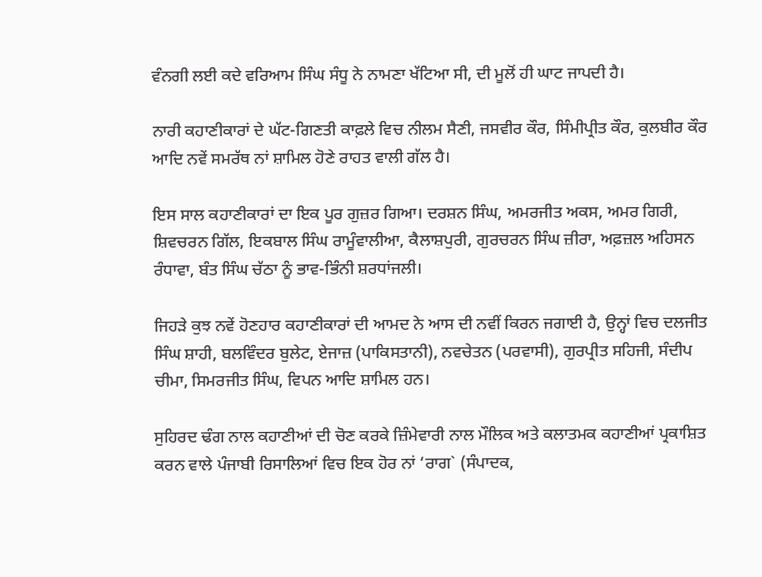ਵੰਨਗੀ ਲਈ ਕਦੇ ਵਰਿਆਮ ਸਿੰਘ ਸੰਧੂ ਨੇ ਨਾਮਣਾ ਖੱਟਿਆ ਸੀ, ਦੀ ਮੂਲੋਂ ਹੀ ਘਾਟ ਜਾਪਦੀ ਹੈ।

ਨਾਰੀ ਕਹਾਣੀਕਾਰਾਂ ਦੇ ਘੱਟ-ਗਿਣਤੀ ਕਾਫ਼ਲੇ ਵਿਚ ਨੀਲਮ ਸੈਣੀ, ਜਸਵੀਰ ਕੌਰ, ਸਿੰਮੀਪ੍ਰੀਤ ਕੌਰ, ਕੁਲਬੀਰ ਕੌਰ ਆਦਿ ਨਵੇਂ ਸਮਰੱਥ ਨਾਂ ਸ਼ਾਮਿਲ ਹੋਣੇ ਰਾਹਤ ਵਾਲੀ ਗੱਲ ਹੈ।

ਇਸ ਸਾਲ ਕਹਾਣੀਕਾਰਾਂ ਦਾ ਇਕ ਪੂਰ ਗੁਜ਼ਰ ਗਿਆ। ਦਰਸ਼ਨ ਸਿੰਘ, ਅਮਰਜੀਤ ਅਕਸ, ਅਮਰ ਗਿਰੀ, ਸ਼ਿਵਚਰਨ ਗਿੱਲ, ਇਕਬਾਲ ਸਿੰਘ ਰਾਮੂੰਵਾਲੀਆ, ਕੈਲਾਸ਼ਪੁਰੀ, ਗੁਰਚਰਨ ਸਿੰਘ ਜ਼ੀਰਾ, ਅਫ਼ਜ਼ਲ ਅਹਿਸਨ ਰੰਧਾਵਾ, ਬੰਤ ਸਿੰਘ ਚੱਠਾ ਨੂੰ ਭਾਵ-ਭਿੰਨੀ ਸ਼ਰਧਾਂਜਲੀ।

ਜਿਹੜੇ ਕੁਝ ਨਵੇਂ ਹੋਣਹਾਰ ਕਹਾਣੀਕਾਰਾਂ ਦੀ ਆਮਦ ਨੇ ਆਸ ਦੀ ਨਵੀਂ ਕਿਰਨ ਜਗਾਈ ਹੈ, ਉਨ੍ਹਾਂ ਵਿਚ ਦਲਜੀਤ ਸਿੰਘ ਸ਼ਾਹੀ, ਬਲਵਿੰਦਰ ਬੁਲੇਟ, ਏਜਾਜ਼ (ਪਾਕਿਸਤਾਨੀ), ਨਵਚੇਤਨ (ਪਰਵਾਸੀ), ਗੁਰਪ੍ਰੀਤ ਸਹਿਜੀ, ਸੰਦੀਪ ਚੀਮਾ, ਸਿਮਰਜੀਤ ਸਿੰਘ, ਵਿਪਨ ਆਦਿ ਸ਼ਾਮਿਲ ਹਨ।

ਸੁਹਿਰਦ ਢੰਗ ਨਾਲ ਕਹਾਣੀਆਂ ਦੀ ਚੋਣ ਕਰਕੇ ਜ਼ਿੰਮੇਵਾਰੀ ਨਾਲ ਮੌਲਿਕ ਅਤੇ ਕਲਾਤਮਕ ਕਹਾਣੀਆਂ ਪ੍ਰਕਾਸ਼ਿਤ ਕਰਨ ਵਾਲੇ ਪੰਜਾਬੀ ਰਿਸਾਲਿਆਂ ਵਿਚ ਇਕ ਹੋਰ ਨਾਂ ‘ਰਾਗ` (ਸੰਪਾਦਕ,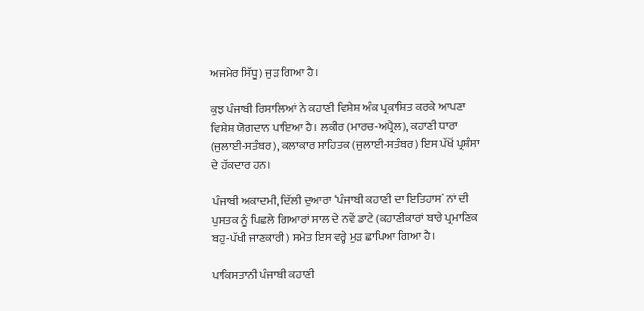ਅਜਮੇਰ ਸਿੱਧੂ) ਜੁੜ ਗਿਆ ਹੈ।

ਕੁਝ ਪੰਜਾਬੀ ਰਿਸਾਲਿਆਂ ਨੇ ਕਹਾਣੀ ਵਿਸ਼ੇਸ਼ ਅੰਕ ਪ੍ਰਕਾਸ਼ਿਤ ਕਰਕੇ ਆਪਣਾ ਵਿਸ਼ੇਸ਼ ਯੋਗਦਾਨ ਪਾਇਆ ਹੈ। ਲਕੀਰ (ਮਾਰਚ-ਅਪ੍ਰੈਲ), ਕਹਾਣੀ ਧਾਰਾ (ਜੁਲਾਈ-ਸਤੰਬਰ), ਕਲਾਕਾਰ ਸਾਹਿਤਕ (ਜੁਲਾਈ-ਸਤੰਬਰ) ਇਸ ਪੱਖੋਂ ਪ੍ਰਸ਼ੰਸਾ ਦੇ ਹੱਕਦਾਰ ਹਨ।

ਪੰਜਾਬੀ ਅਕਾਦਮੀ, ਦਿੱਲੀ ਦੁਆਰਾ ‘ਪੰਜਾਬੀ ਕਹਾਣੀ ਦਾ ਇਤਿਹਾਸ` ਨਾਂ ਦੀ ਪੁਸਤਕ ਨੂੰ ਪਿਛਲੇ ਗਿਆਰਾਂ ਸਾਲ ਦੇ ਨਵੇਂ ਡਾਟੇ (ਕਹਾਣੀਕਾਰਾਂ ਬਾਰੇ ਪ੍ਰਮਾਣਿਕ ਬਹੁ-ਪੱਖੀ ਜਾਣਕਾਰੀ) ਸਮੇਤ ਇਸ ਵਰ੍ਹੇ ਮੁੜ ਛਾਪਿਆ ਗਿਆ ਹੈ।

ਪਾਕਿਸਤਾਨੀ ਪੰਜਾਬੀ ਕਹਾਣੀ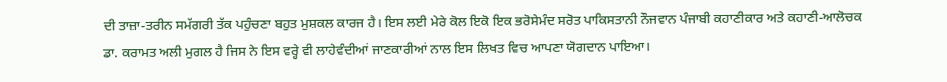ਦੀ ਤਾਜ਼ਾ-ਤਰੀਨ ਸਮੱਗਰੀ ਤੱਕ ਪਹੁੰਚਣਾ ਬਹੁਤ ਮੁਸ਼ਕਲ ਕਾਰਜ ਹੈ। ਇਸ ਲਈ ਮੇਰੇ ਕੋਲ ਇਕੋ ਇਕ ਭਰੋਸੇਮੰਦ ਸਰੋਤ ਪਾਕਿਸਤਾਨੀ ਨੌਜਵਾਨ ਪੰਜਾਬੀ ਕਹਾਣੀਕਾਰ ਅਤੇ ਕਹਾਣੀ-ਆਲੋਚਕ ਡਾ. ਕਰਾਮਤ ਅਲੀ ਮੁਗਲ ਹੈ ਜਿਸ ਨੇ ਇਸ ਵਰ੍ਹੇ ਵੀ ਲਾਹੇਵੰਦੀਆਂ ਜਾਣਕਾਰੀਆਂ ਨਾਲ ਇਸ ਲਿਖਤ ਵਿਚ ਆਪਣਾ ਯੋਗਦਾਨ ਪਾਇਆ।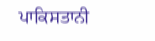ਪਾਕਿਸਤਾਨੀ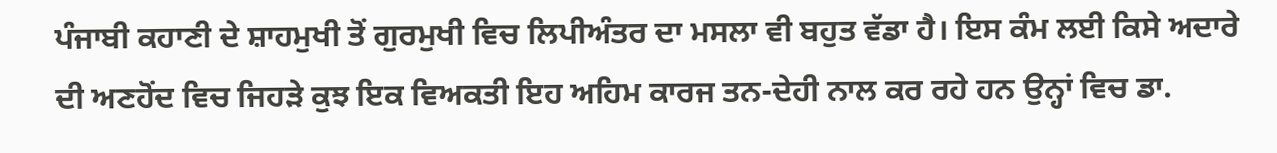ਪੰਜਾਬੀ ਕਹਾਣੀ ਦੇ ਸ਼ਾਹਮੁਖੀ ਤੋਂ ਗੁਰਮੁਖੀ ਵਿਚ ਲਿਪੀਅੰਤਰ ਦਾ ਮਸਲਾ ਵੀ ਬਹੁਤ ਵੱਡਾ ਹੈ। ਇਸ ਕੰਮ ਲਈ ਕਿਸੇ ਅਦਾਰੇ ਦੀ ਅਣਹੋਂਦ ਵਿਚ ਜਿਹੜੇ ਕੁਝ ਇਕ ਵਿਅਕਤੀ ਇਹ ਅਹਿਮ ਕਾਰਜ ਤਨ-ਦੇਹੀ ਨਾਲ ਕਰ ਰਹੇ ਹਨ ਉਨ੍ਹਾਂ ਵਿਚ ਡਾ.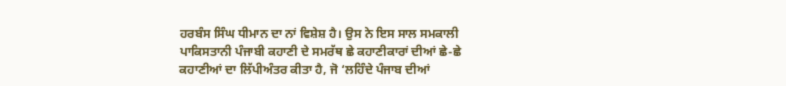ਹਰਬੰਸ ਸਿੰਘ ਧੀਮਾਨ ਦਾ ਨਾਂ ਵਿਸ਼ੇਸ਼ ਹੈ। ਉਸ ਨੇ ਇਸ ਸਾਲ ਸਮਕਾਲੀ ਪਾਕਿਸਤਾਨੀ ਪੰਜਾਬੀ ਕਹਾਣੀ ਦੇ ਸਮਰੱਥ ਛੇ ਕਹਾਣੀਕਾਰਾਂ ਦੀਆਂ ਛੇ-ਛੇ ਕਹਾਣੀਆਂ ਦਾ ਲਿੱਪੀਅੰਤਰ ਕੀਤਾ ਹੈ, ਜੋ ‘ਲਹਿੰਦੇ ਪੰਜਾਬ ਦੀਆਂ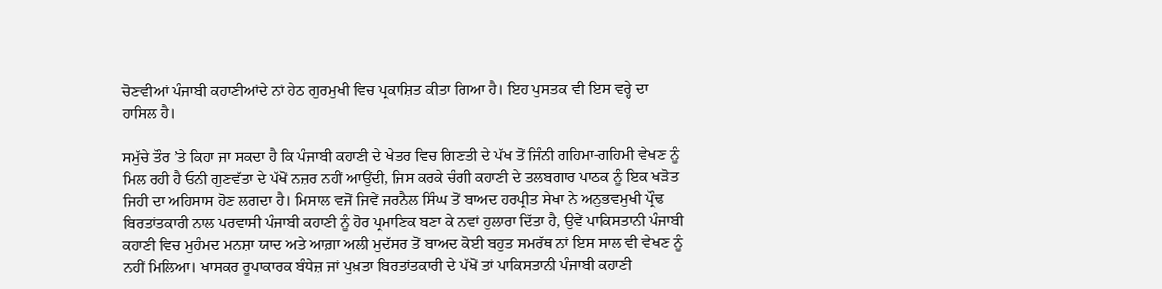ਚੋਣਵੀਆਂ ਪੰਜਾਬੀ ਕਹਾਣੀਆਂਦੇ ਨਾਂ ਹੇਠ ਗੁਰਮੁਖੀ ਵਿਚ ਪ੍ਰਕਾਸ਼ਿਤ ਕੀਤਾ ਗਿਆ ਹੈ। ਇਹ ਪੁਸਤਕ ਵੀ ਇਸ ਵਰ੍ਹੇ ਦਾ ਹਾਸਿਲ ਹੈ।

ਸਮੁੱਚੇ ਤੌਰ ’ਤੇ ਕਿਹਾ ਜਾ ਸਕਦਾ ਹੈ ਕਿ ਪੰਜਾਬੀ ਕਹਾਣੀ ਦੇ ਖੇਤਰ ਵਿਚ ਗਿਣਤੀ ਦੇ ਪੱਖ ਤੋਂ ਜਿੰਨੀ ਗਹਿਮਾ-ਗਹਿਮੀ ਵੇਖਣ ਨੂੰ ਮਿਲ ਰਹੀ ਹੈ ਓਨੀ ਗੁਣਵੱਤਾ ਦੇ ਪੱਖੋਂ ਨਜ਼ਰ ਨਹੀਂ ਆਉਂਦੀ, ਜਿਸ ਕਰਕੇ ਚੰਗੀ ਕਹਾਣੀ ਦੇ ਤਲਬਗਾਰ ਪਾਠਕ ਨੂੰ ਇਕ ਖੜੋਤ ਜਿਹੀ ਦਾ ਅਹਿਸਾਸ ਹੋਣ ਲਗਦਾ ਹੈ। ਮਿਸਾਲ ਵਜੋਂ ਜਿਵੇਂ ਜਰਨੈਲ ਸਿੰਘ ਤੋਂ ਬਾਅਦ ਹਰਪ੍ਰੀਤ ਸੇਖਾ ਨੇ ਅਨੁਭਵਮੁਖੀ ਪ੍ਰੌਢ ਬਿਰਤਾਂਤਕਾਰੀ ਨਾਲ ਪਰਵਾਸੀ ਪੰਜਾਬੀ ਕਹਾਣੀ ਨੂੰ ਹੋਰ ਪ੍ਰਮਾਣਿਕ ਬਣਾ ਕੇ ਨਵਾਂ ਹੁਲਾਰਾ ਦਿੱਤਾ ਹੈ, ਉਵੇਂ ਪਾਕਿਸਤਾਨੀ ਪੰਜਾਬੀ ਕਹਾਣੀ ਵਿਚ ਮੁਹੰਮਦ ਮਨਸ਼ਾ ਯਾਦ ਅਤੇ ਆਗ਼ਾ ਅਲੀ ਮੁਦੱਸਰ ਤੋਂ ਬਾਅਦ ਕੋਈ ਬਹੁਤ ਸਮਰੱਥ ਨਾਂ ਇਸ ਸਾਲ ਵੀ ਵੇਖਣ ਨੂੰ ਨਹੀਂ ਮਿਲਿਆ। ਖਾਸਕਰ ਰੂਪਾਕਾਰਕ ਬੰਧੇਜ਼ ਜਾਂ ਪੁਖ਼ਤਾ ਬਿਰਤਾਂਤਕਾਰੀ ਦੇ ਪੱਖੋਂ ਤਾਂ ਪਾਕਿਸਤਾਨੀ ਪੰਜਾਬੀ ਕਹਾਣੀ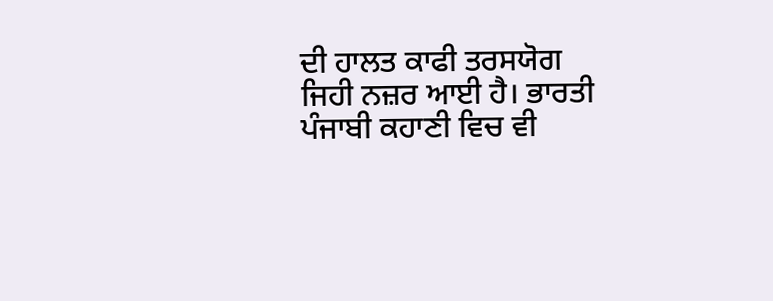ਦੀ ਹਾਲਤ ਕਾਫੀ ਤਰਸਯੋਗ ਜਿਹੀ ਨਜ਼ਰ ਆਈ ਹੈ। ਭਾਰਤੀ ਪੰਜਾਬੀ ਕਹਾਣੀ ਵਿਚ ਵੀ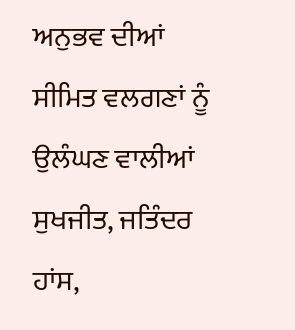ਅਨੁਭਵ ਦੀਆਂ ਸੀਮਿਤ ਵਲਗਣਾਂ ਨੂੰ ਉਲੰਘਣ ਵਾਲੀਆਂ ਸੁਖਜੀਤ, ਜਤਿੰਦਰ ਹਾਂਸ,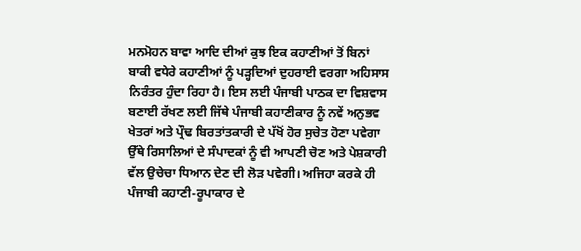ਮਨਮੋਹਨ ਬਾਵਾ ਆਦਿ ਦੀਆਂ ਕੁਝ ਇਕ ਕਹਾਣੀਆਂ ਤੋਂ ਬਿਨਾਂ ਬਾਕੀ ਵਧੇਰੇ ਕਹਾਣੀਆਂ ਨੂੰ ਪੜ੍ਹਦਿਆਂ ਦੁਹਰਾਈ ਵਰਗਾ ਅਹਿਸਾਸ ਨਿਰੰਤਰ ਹੁੰਦਾ ਰਿਹਾ ਹੈ। ਇਸ ਲਈ ਪੰਜਾਬੀ ਪਾਠਕ ਦਾ ਵਿਸ਼ਵਾਸ ਬਣਾਈ ਰੱਖਣ ਲਈ ਜਿੱਥੇ ਪੰਜਾਬੀ ਕਹਾਣੀਕਾਰ ਨੂੰ ਨਵੇਂ ਅਨੁਭਵ ਖੇਤਰਾਂ ਅਤੇ ਪ੍ਰੌਢ ਬਿਰਤਾਂਤਕਾਰੀ ਦੇ ਪੱਖੋਂ ਹੋਰ ਸੁਚੇਤ ਹੋਣਾ ਪਵੇਗਾ ਉੱਥੇ ਰਿਸਾਲਿਆਂ ਦੇ ਸੰਪਾਦਕਾਂ ਨੂੰ ਵੀ ਆਪਣੀ ਚੋਣ ਅਤੇ ਪੇਸ਼ਕਾਰੀ ਵੱਲ ਉਚੇਚਾ ਧਿਆਨ ਦੇਣ ਦੀ ਲੋੜ ਪਵੇਗੀ। ਅਜਿਹਾ ਕਰਕੇ ਹੀ ਪੰਜਾਬੀ ਕਹਾਣੀ-ਰੂਪਾਕਾਰ ਦੇ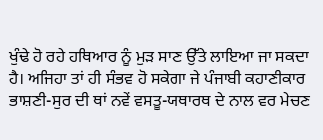ਖੁੰਢੇ ਹੋ ਰਹੇ ਹਥਿਆਰ ਨੂੰ ਮੁੜ ਸਾਣ ਉੱਤੇ ਲਾਇਆ ਜਾ ਸਕਦਾ ਹੈ। ਅਜਿਹਾ ਤਾਂ ਹੀ ਸੰਭਵ ਹੋ ਸਕੇਗਾ ਜੇ ਪੰਜਾਬੀ ਕਹਾਣੀਕਾਰ ਭਾਸ਼ਣੀ-ਸੁਰ ਦੀ ਥਾਂ ਨਵੇਂ ਵਸਤੂ-ਯਥਾਰਥ ਦੇ ਨਾਲ ਵਰ ਮੇਚਣ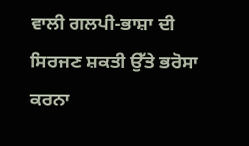ਵਾਲੀ ਗਲਪੀ-ਭਾਸ਼ਾ ਦੀ ਸਿਰਜਣ ਸ਼ਕਤੀ ਉੱਤੇ ਭਰੋਸਾ ਕਰਨਾ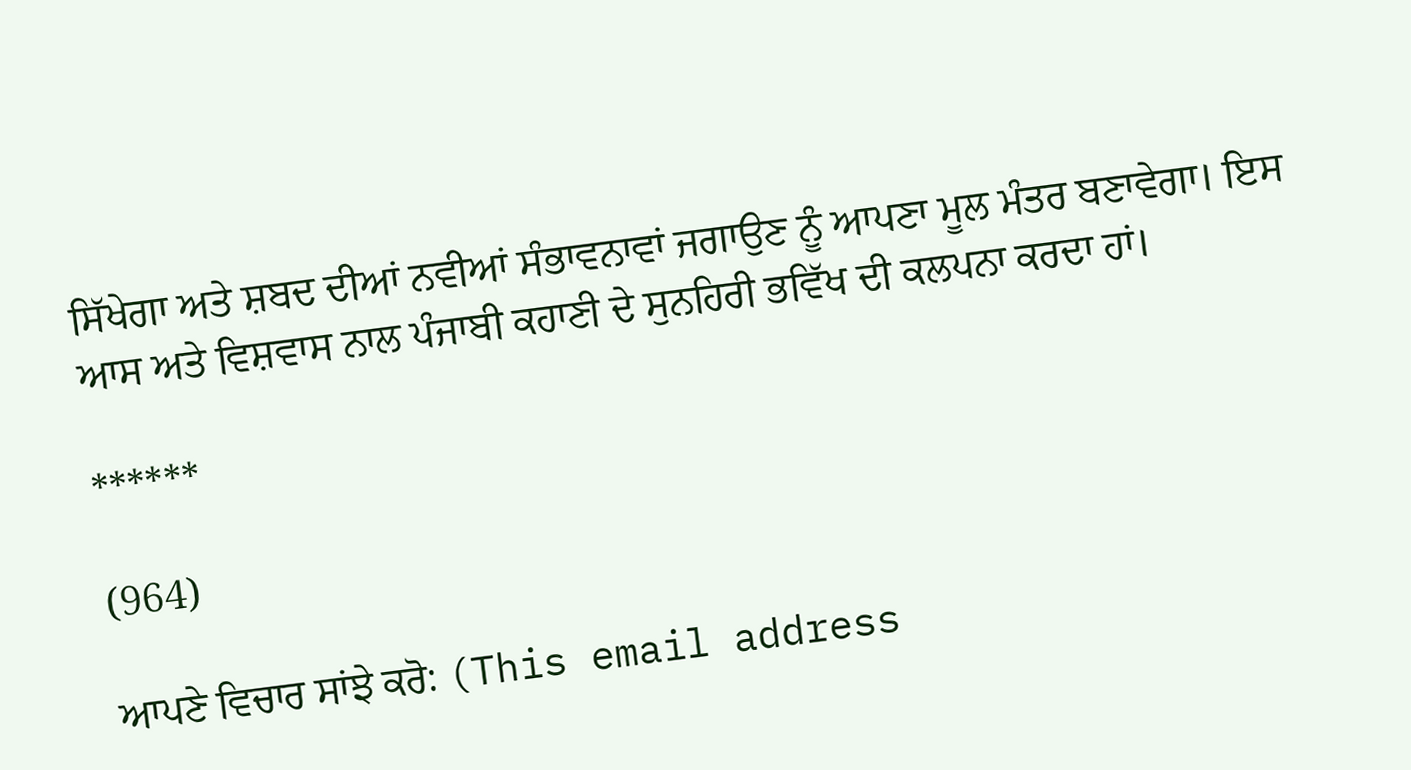ਸਿੱਖੇਗਾ ਅਤੇ ਸ਼ਬਦ ਦੀਆਂ ਨਵੀਆਂ ਸੰਭਾਵਨਾਵਾਂ ਜਗਾਉਣ ਨੂੰ ਆਪਣਾ ਮੂਲ ਮੰਤਰ ਬਣਾਵੇਗਾ। ਇਸ ਆਸ ਅਤੇ ਵਿਸ਼ਵਾਸ ਨਾਲ ਪੰਜਾਬੀ ਕਹਾਣੀ ਦੇ ਸੁਨਹਿਰੀ ਭਵਿੱਖ ਦੀ ਕਲਪਨਾ ਕਰਦਾ ਹਾਂ।

******

(964)

ਆਪਣੇ ਵਿਚਾਰ ਸਾਂਝੇ ਕਰੋ: (This email address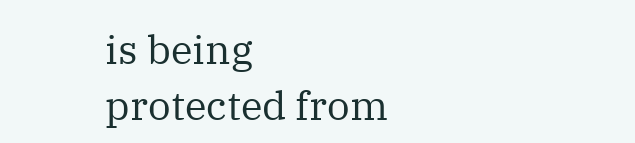is being protected from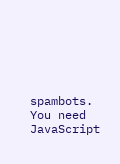spambots. You need JavaScript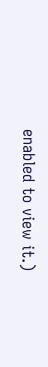enabled to view it.)